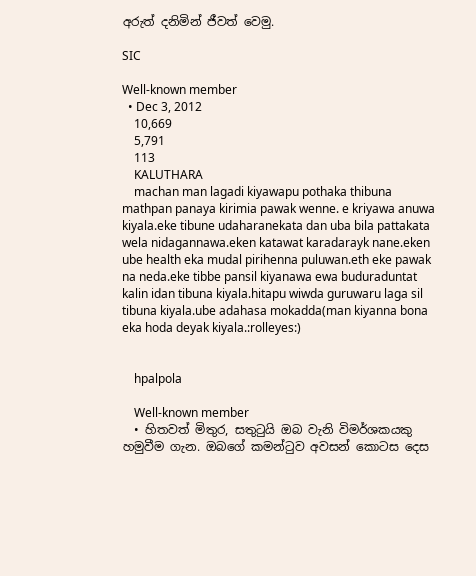අරුත් දනිමින් ජීවත් වෙමු.

SIC

Well-known member
  • Dec 3, 2012
    10,669
    5,791
    113
    KALUTHARA
    machan man lagadi kiyawapu pothaka thibuna mathpan panaya kirimia pawak wenne. e kriyawa anuwa kiyala.eke tibune udaharanekata dan uba bila pattakata wela nidagannawa.eken katawat karadarayk nane.eken ube health eka mudal pirihenna puluwan.eth eke pawak na neda.eke tibbe pansil kiyanawa ewa buduraduntat kalin idan tibuna kiyala.hitapu wiwda guruwaru laga sil tibuna kiyala.ube adahasa mokadda(man kiyanna bona eka hoda deyak kiyala.:rolleyes:)


    hpalpola

    Well-known member
  • හිතවත් මිතුර, සතුටුයි ඔබ වැනි විමර්ශකයකු හමුවීම ගැන. ඔබගේ කමන්ටුව අවසන් කොටස දෙස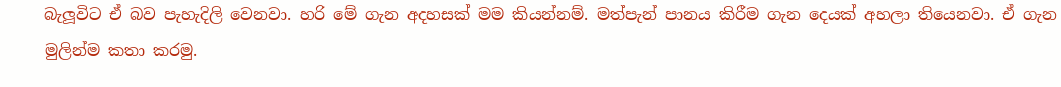බැලූවිට ඒ බව පැහැදිලි වෙනවා. හරි මේ ගැන අදහසක් මම කියන්නම්. මත්පැන් පානය කිරීම ගැන දෙයක් අහලා තියෙනවා. ඒ ගැන මුලින්ම කතා කරමු.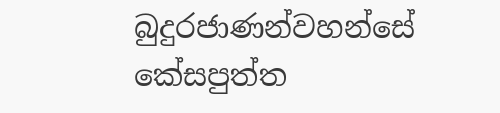බුදුරජාණන්වහන්සේ කේසපුත්ත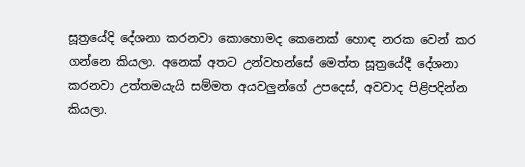සූත්‍රයේදි දේශනා කරනවා කොහොමද කෙනෙක් හොඳ නරක වෙන් කර ගන්නෙ කියලා. අනෙක් අතට උන්වහන්සේ මෙත්ත සූත්‍රයේදී දේශනා කරනවා උත්තමයැයි සම්මත අයවලුන්ගේ උපදෙස්, අවවාද පිළිපදින්න කියලා.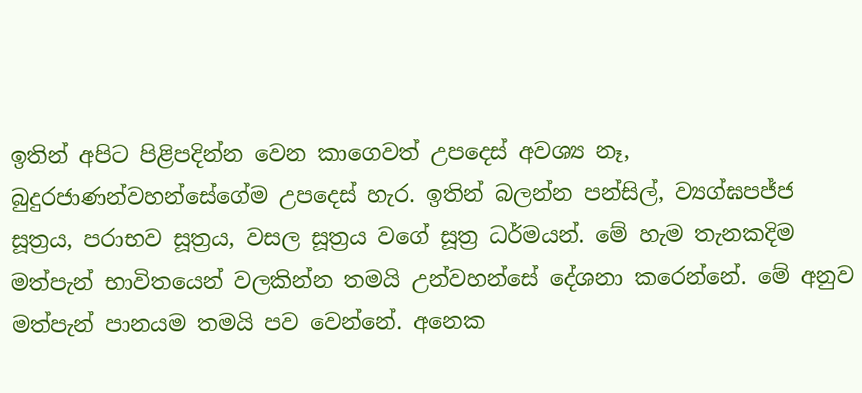ඉතින් අපිට පිළිපදින්න වෙන කාගෙවත් උපදෙස් අවශ්‍ය නෑ, බුදුරජාණන්වහන්සේගේම උපදෙස් හැර. ඉතින් බලන්න පන්සිල්, ව්‍යග්ඝපජ්ජ සූත්‍රය, පරාභව සූත්‍රය, වසල සූත්‍රය වගේ සූත්‍ර ධර්මයන්. මේ හැම තැනකදිම මත්පැන් භාවිතයෙන් වලකින්න තමයි උන්වහන්සේ දේශනා කරෙන්නේ. මේ අනුව මත්පැන් පානයම තමයි පව වෙන්නේ. අනෙක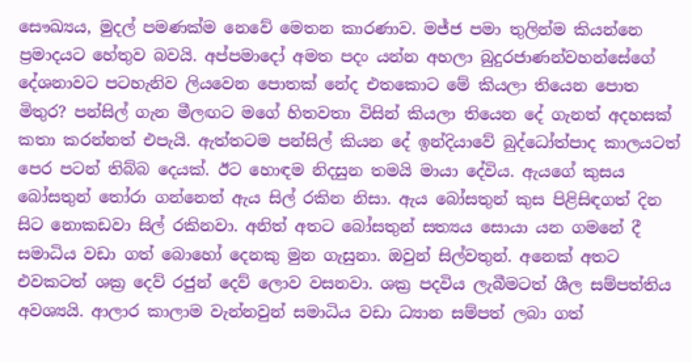සෞඛ්‍යය, මුදල් පමණක්ම නෙවේ මෙතන කාරණාව. මජ්ජ පමා තුලින්ම කියන්නෙ ප්‍රමාදයට හේතුව බවයි. අප්පමාදෝ අමත පදං යන්න අහලා බුදුරජාණන්වහන්සේගේ දේශනාවට පටහැනිව ලියවෙන පොතක් නේද එතකොට මේ කියලා තියෙන පොත මිතුර? පන්සිල් ගැන මීලඟට මගේ හිතවතා විසින් කියලා තියෙන දේ ගැනත් අදහසක් කතා කරන්නත් එපැයි. ඇත්තටම පන්සිල් කියන දේ ඉන්දියාවේ බුද්ධෝත්පාද කාලයටත් පෙර පටන් තිබ්බ දෙයක්. ඊට හොඳම නිදසුන තමයි මායා දේවිය. ඇයගේ කුසය බෝසතුන් තෝරා ගන්නෙත් ඇය සිල් රකින නිසා. ඇය බෝසතුන් කුස පිළිසිඳගත් දින සිට නොකඩවා සිල් රකිනවා. අනිත් අතට බෝසතුන් සත්‍යය සොයා යන ගමනේ දී සමාධිය වඩා ගත් බොහෝ දෙනකු මුන ගැසුනා. ඔවුන් සිල්වතුන්. අනෙක් අතට එවකටත් ශක්‍ර දෙව් රජුන් දෙව් ලොව වසනවා. ශක්‍ර පදවිය ලැබීමටත් ශීල සම්පත්තිය අවශ්‍යයි. ආලාර කාලාම වැන්නවුන් සමාධිය වඩා ධ්‍යාන සම්පත් ලබා ගත්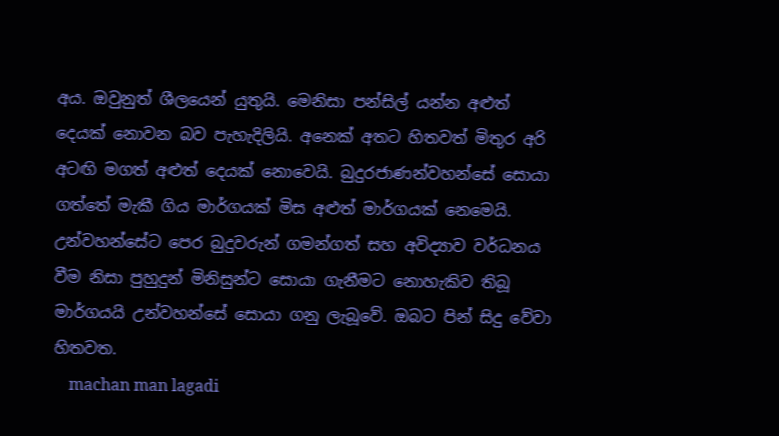අය. ඔවුනුත් ශීලයෙන් යුතුයි. මෙනිසා පන්සිල් යන්න අළුත් දෙයක් නොවන බව පැහැදිලියි. අනෙක් අතට හිතවත් මිතුර අරි අටඟි මගත් අළුත් දෙයක් නොවෙයි. බුදුරජාණන්වහන්සේ සොයා ගත්තේ මැකී ගිය මාර්ගයක් මිස අළුත් මාර්ගයක් නෙමෙයි. උන්වහන්සේට පෙර බුදුවරුන් ගමන්ගත් සහ අවිද්‍යාව වර්ධනය වීම නිසා පුහුදුන් මිනිසුන්ට සොයා ගැනීමට නොහැකිව තිබූ මාර්ගයයි උන්වහන්සේ සොයා ගනු ලැබූවේ. ඔබට පින් සිදු වේවා හිතවත.
    machan man lagadi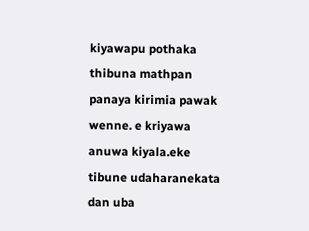kiyawapu pothaka thibuna mathpan panaya kirimia pawak wenne. e kriyawa anuwa kiyala.eke tibune udaharanekata dan uba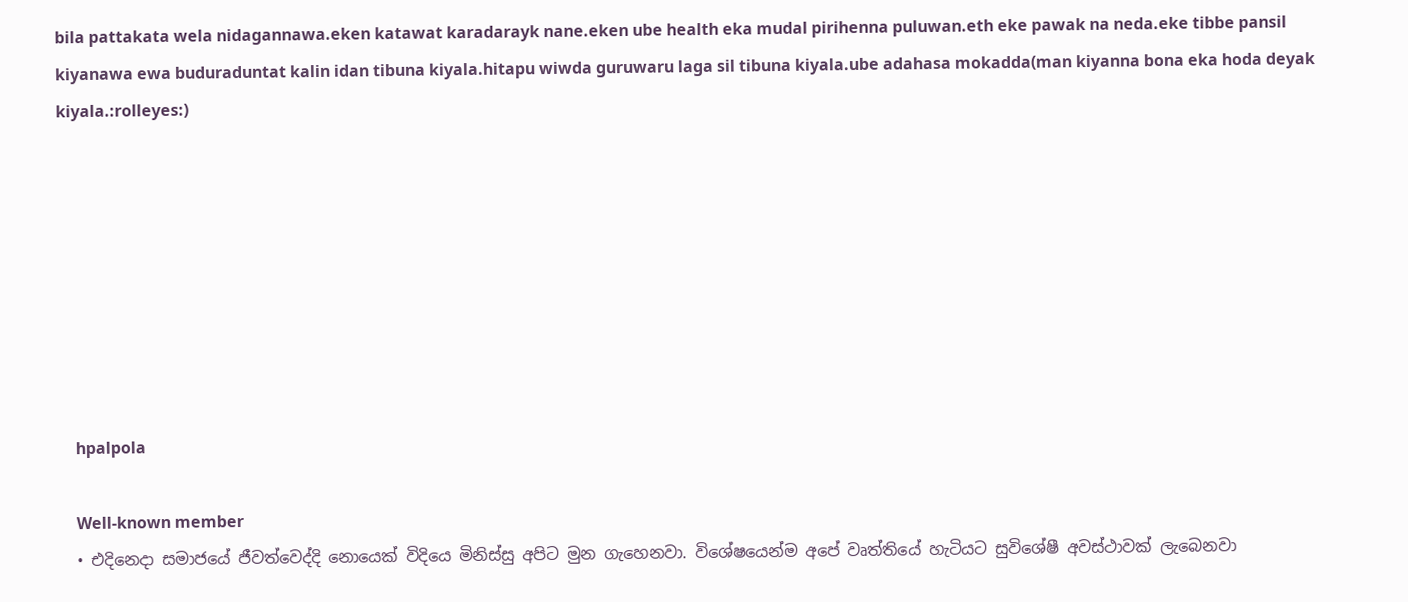bila pattakata wela nidagannawa.eken katawat karadarayk nane.eken ube health eka mudal pirihenna puluwan.eth eke pawak na neda.eke tibbe pansil kiyanawa ewa buduraduntat kalin idan tibuna kiyala.hitapu wiwda guruwaru laga sil tibuna kiyala.ube adahasa mokadda(man kiyanna bona eka hoda deyak kiyala.:rolleyes:)








    hpalpola

    Well-known member
  • එදිනෙදා සමාජයේ ජීවත්වෙද්දි නොයෙක් විදියෙ මිනිස්සු අපිට මුන ගැහෙනවා. විශේෂයෙන්ම අපේ වෘත්තියේ හැටියට සුවිශේෂී අවස්ථාවක් ලැබෙනවා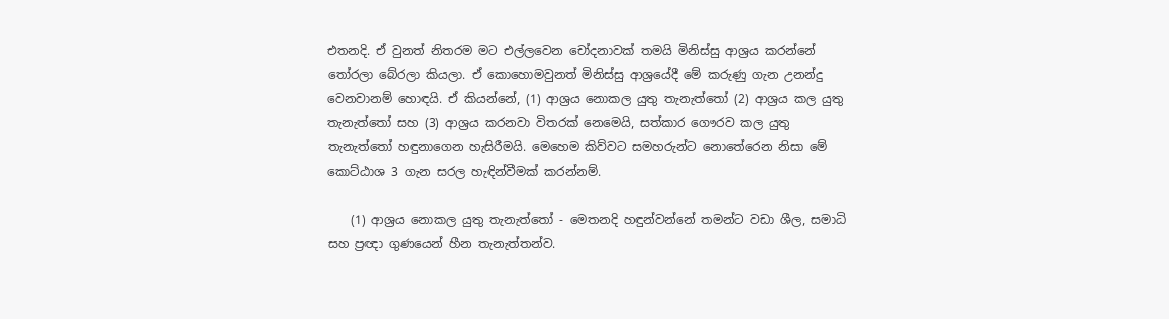එතනදි. ඒ වුනත් නිතරම මට එල්ලවෙන චෝදනාවක් තමයි මිනිස්සු ආශ්‍රය කරන්නේ තෝරලා බේරලා කියලා. ඒ කොහොමවුනත් මිනිස්සු ආශ්‍රයේදී මේ කරුණු ගැන උනන්දු වෙනවානම් හොඳයි. ඒ කියන්නේ, (1) ආශ්‍රය නොකල යුතු තැනැත්තෝ (2) ආශ්‍රය කල යුතු තැනැත්තෝ සහ (3) ආශ්‍රය කරනවා විතරක් නෙමෙයි, සත්කාර ගෞරව කල යුතු තැනැත්තෝ හඳුනාගෙන හැසිරීමයි. මෙහෙම කිව්වට සමහරුන්ට නොතේරෙන නිසා මේ කොට්ඨාශ 3 ගැන සරල හැඳින්වීමක් කරන්නම්.

    (1) ආශ්‍රය නොකල යුතු තැනැත්තෝ - මෙතනදි හඳුන්වන්නේ තමන්ට වඩා ශීල, සමාධි සහ ප්‍රඥා ගුණයෙන් හීන තැනැත්තන්ව.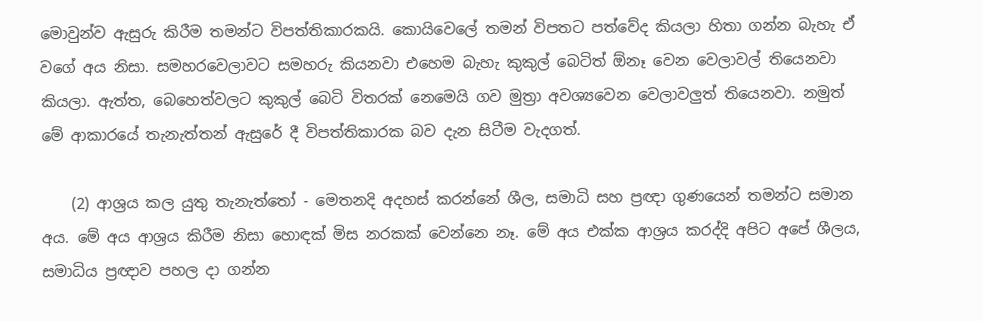මොවුන්ව ඇසුරු කිරීම තමන්ට විපත්තිකාරකයි. කොයිවෙලේ තමන් විපතට පත්වේද කියලා හිතා ගන්න බැහැ ඒ වගේ අය නිසා. සමහරවෙලාවට සමහරු කියනවා එහෙම බැහැ කුකුල් බෙටිත් ඕනෑ වෙන වෙලාවල් තියෙනවා කියලා. ඇත්ත, බෙහෙත්වලට කුකුල් බෙටි විතරක් නෙමෙයි ගව මුත්‍රා අවශ්‍යවෙන වෙලාවලුත් තියෙනවා. නමුත් මේ ආකාරයේ තැනැත්තන් ඇසුරේ දී විපත්තිකාරක බව දැන සිටීම වැදගත්.

    (2) ආශ්‍රය කල යුතු තැනැත්තෝ - මෙතනදි අදහස් කරන්නේ ශීල, සමාධි සහ ප්‍රඥා ගුණයෙන් තමන්ට සමාන අය. මේ අය ආශ්‍රය කිරීම නිසා හොඳක් මිස නරකක් වෙන්නෙ නෑ. මේ අය එක්ක ආශ්‍රය කරද්දි අපිට අපේ ශීලය, සමාධිය ප්‍රඥාව පහල දා ගන්න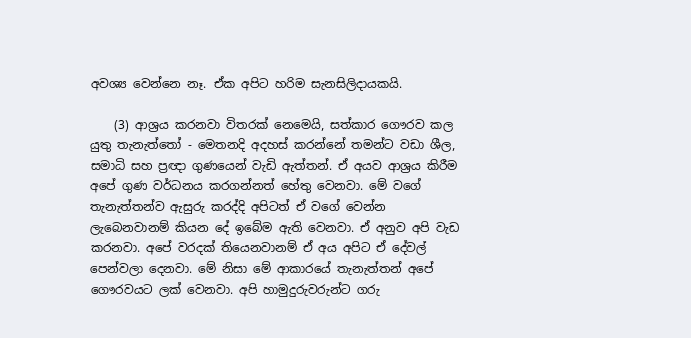අවශ්‍ය වෙන්නෙ නෑ. ඒක අපිට හරිම සැනසිලිදායකයි.

    (3) ආශ්‍රය කරනවා විතරක් නෙමෙයි, සත්කාර ගෞරව කල යුතු තැනැත්තෝ - මෙතනදි අදහස් කරන්නේ තමන්ට වඩා ශීල, සමාධි සහ ප්‍රඥා ගුණයෙන් වැඩි ඇත්තන්. ඒ අයව ආශ්‍රය කිරීම අපේ ගුණ වර්ධනය කරගන්නත් හේතු වෙනවා. මේ වගේ තැනැත්තන්ව ඇසුරු කරද්දි අපිටත් ඒ වගේ වෙන්න ලැබෙනවානම් කියන දේ ඉබේම ඇති වෙනවා. ඒ අනුව අපි වැඩ කරනවා. අපේ වරදක් තියෙනවානම් ඒ අය අපිට ඒ දේවල් පෙන්වලා දෙනවා. මේ නිසා මේ ආකාරයේ තැනැත්තන් අපේ ගෞරවයට ලක් වෙනවා. අපි හාමුදුරුවරුන්ට ගරු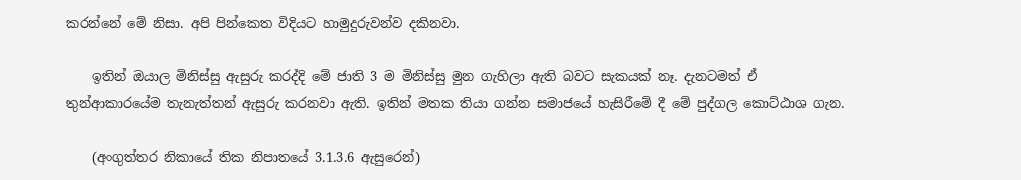කරන්නේ මේ නිසා. අපි පින්කෙත විදියට හාමුදුරුවන්ව දකිනවා.

    ඉතින් ඔයාල මිනිස්සු ඇසුරු කරද්දි මේ ජාති 3 ම මිනිස්සු මුන ගැහිලා ඇති බවට සැකයක් නෑ. දැනටමත් ඒ තුන්ආකාරයේම තැනැත්තන් ඇසුරු කරනවා ඇති. ඉතින් මතක තියා ගන්න සමාජයේ හැසිරීමේ දී මේ පුද්ගල කොට්ඨාශ ගැන.

    (අංගුත්තර නිකායේ තික නිපාතයේ 3.1.3.6 ඇසුරෙන්)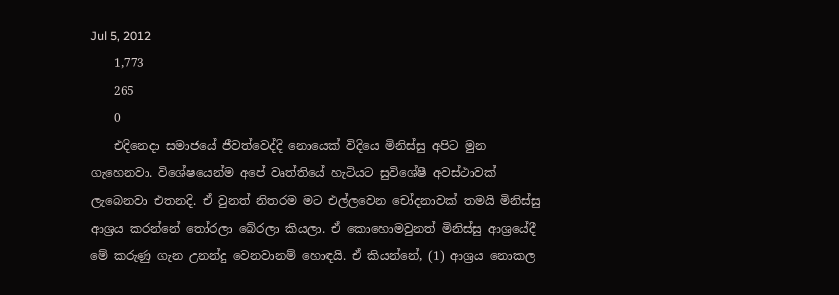Jul 5, 2012
    1,773
    265
    0
    එදිනෙදා සමාජයේ ජීවත්වෙද්දි නොයෙක් විදියෙ මිනිස්සු අපිට මුන ගැහෙනවා. විශේෂයෙන්ම අපේ වෘත්තියේ හැටියට සුවිශේෂී අවස්ථාවක් ලැබෙනවා එතනදි. ඒ වුනත් නිතරම මට එල්ලවෙන චෝදනාවක් තමයි මිනිස්සු ආශ්‍රය කරන්නේ තෝරලා බේරලා කියලා. ඒ කොහොමවුනත් මිනිස්සු ආශ්‍රයේදී මේ කරුණු ගැන උනන්දු වෙනවානම් හොඳයි. ඒ කියන්නේ, (1) ආශ්‍රය නොකල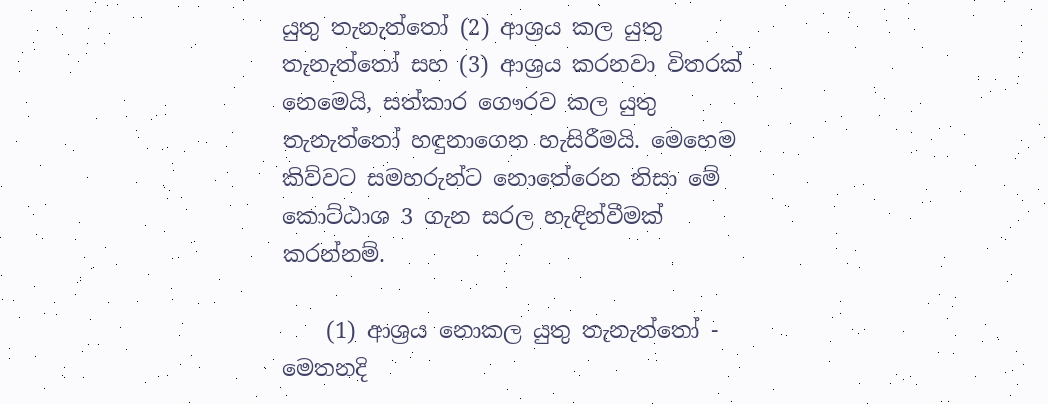යුතු තැනැත්තෝ (2) ආශ්‍රය කල යුතු තැනැත්තෝ සහ (3) ආශ්‍රය කරනවා විතරක් නෙමෙයි, සත්කාර ගෞරව කල යුතු තැනැත්තෝ හඳුනාගෙන හැසිරීමයි. මෙහෙම කිව්වට සමහරුන්ට නොතේරෙන නිසා මේ කොට්ඨාශ 3 ගැන සරල හැඳින්වීමක් කරන්නම්.

    (1) ආශ්‍රය නොකල යුතු තැනැත්තෝ - මෙතනදි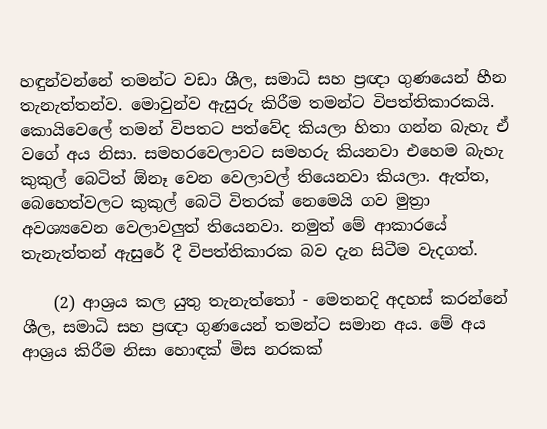හඳුන්වන්නේ තමන්ට වඩා ශීල, සමාධි සහ ප්‍රඥා ගුණයෙන් හීන තැනැත්තන්ව. මොවුන්ව ඇසුරු කිරීම තමන්ට විපත්තිකාරකයි. කොයිවෙලේ තමන් විපතට පත්වේද කියලා හිතා ගන්න බැහැ ඒ වගේ අය නිසා. සමහරවෙලාවට සමහරු කියනවා එහෙම බැහැ කුකුල් බෙටිත් ඕනෑ වෙන වෙලාවල් තියෙනවා කියලා. ඇත්ත, බෙහෙත්වලට කුකුල් බෙටි විතරක් නෙමෙයි ගව මුත්‍රා අවශ්‍යවෙන වෙලාවලුත් තියෙනවා. නමුත් මේ ආකාරයේ තැනැත්තන් ඇසුරේ දී විපත්තිකාරක බව දැන සිටීම වැදගත්.

    (2) ආශ්‍රය කල යුතු තැනැත්තෝ - මෙතනදි අදහස් කරන්නේ ශීල, සමාධි සහ ප්‍රඥා ගුණයෙන් තමන්ට සමාන අය. මේ අය ආශ්‍රය කිරීම නිසා හොඳක් මිස නරකක්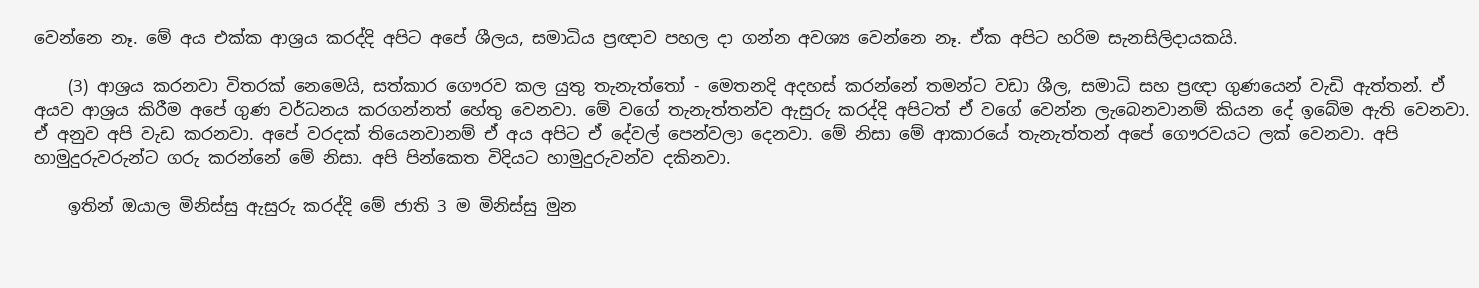වෙන්නෙ නෑ. මේ අය එක්ක ආශ්‍රය කරද්දි අපිට අපේ ශීලය, සමාධිය ප්‍රඥාව පහල දා ගන්න අවශ්‍ය වෙන්නෙ නෑ. ඒක අපිට හරිම සැනසිලිදායකයි.

    (3) ආශ්‍රය කරනවා විතරක් නෙමෙයි, සත්කාර ගෞරව කල යුතු තැනැත්තෝ - මෙතනදි අදහස් කරන්නේ තමන්ට වඩා ශීල, සමාධි සහ ප්‍රඥා ගුණයෙන් වැඩි ඇත්තන්. ඒ අයව ආශ්‍රය කිරීම අපේ ගුණ වර්ධනය කරගන්නත් හේතු වෙනවා. මේ වගේ තැනැත්තන්ව ඇසුරු කරද්දි අපිටත් ඒ වගේ වෙන්න ලැබෙනවානම් කියන දේ ඉබේම ඇති වෙනවා. ඒ අනුව අපි වැඩ කරනවා. අපේ වරදක් තියෙනවානම් ඒ අය අපිට ඒ දේවල් පෙන්වලා දෙනවා. මේ නිසා මේ ආකාරයේ තැනැත්තන් අපේ ගෞරවයට ලක් වෙනවා. අපි හාමුදුරුවරුන්ට ගරු කරන්නේ මේ නිසා. අපි පින්කෙත විදියට හාමුදුරුවන්ව දකිනවා.

    ඉතින් ඔයාල මිනිස්සු ඇසුරු කරද්දි මේ ජාති 3 ම මිනිස්සු මුන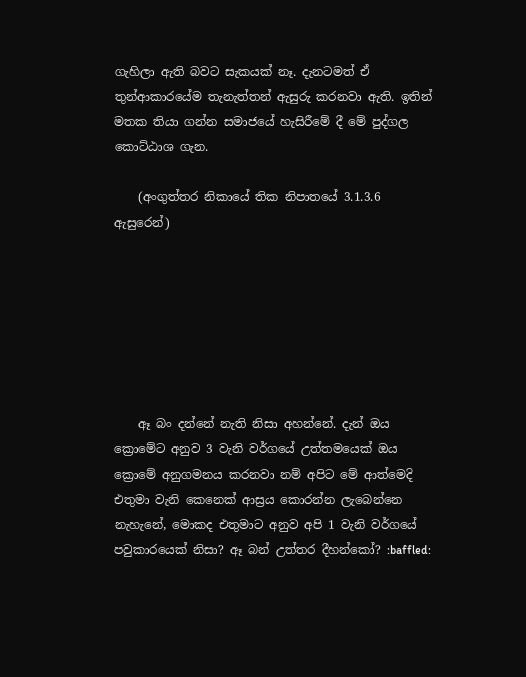ගැහිලා ඇති බවට සැකයක් නෑ. දැනටමත් ඒ තුන්ආකාරයේම තැනැත්තන් ඇසුරු කරනවා ඇති. ඉතින් මතක තියා ගන්න සමාජයේ හැසිරීමේ දී මේ පුද්ගල කොට්ඨාශ ගැන.

    (අංගුත්තර නිකායේ තික නිපාතයේ 3.1.3.6 ඇසුරෙන්)







    ඈ බං දන්නේ නැති නිසා අහන්නේ. දැන් ඔය ක්‍රොමේට අනුව 3 වැනි වර්ගයේ උත්තමයෙක් ඔය ක්‍රොමේ අනුගමනය කරනවා නම් අපිට මේ ආත්මෙදි එතුමා වැනි කෙනෙක් ආස්‍රය කොරන්න ලැබෙන්නෙ නැහැනේ, මොකද එතුමාට අනුව අපි 1 වැනි වර්ගයේ පවුකාරයෙක් නිසා? ඈ බන් උත්තර දීහන්කෝ? :baffled: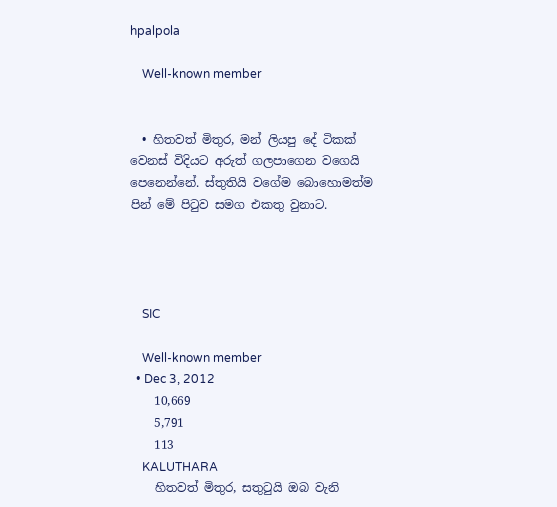hpalpola

    Well-known member


  • හිතවත් මිතුර, මන් ලියපු දේ ටිකක් වෙනස් විදියට අරුත් ගලපාගෙන වගෙයි පෙනෙන්නේ. ස්තුතියි වගේම බොහොමත්ම පින් මේ පිටුව සමග එකතු වුනාට.




    SIC

    Well-known member
  • Dec 3, 2012
    10,669
    5,791
    113
    KALUTHARA
    හිතවත් මිතුර, සතුටුයි ඔබ වැනි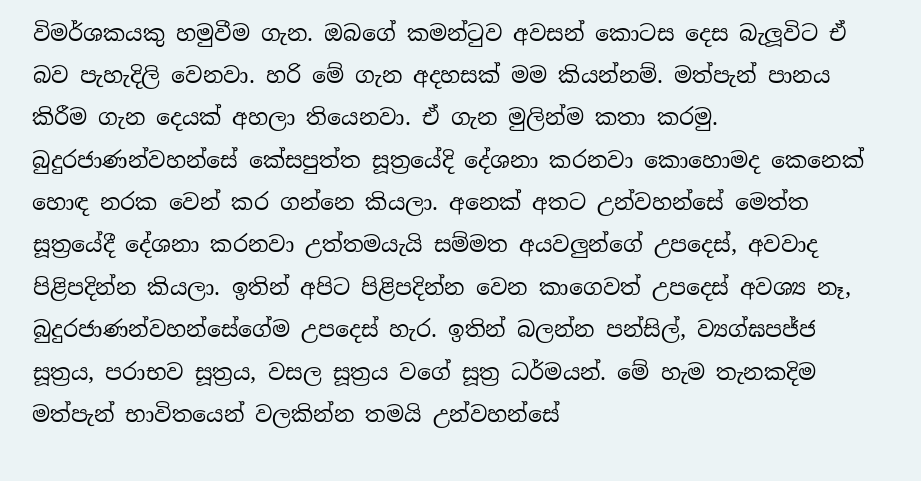විමර්ශකයකු හමුවීම ගැන. ඔබගේ කමන්ටුව අවසන් කොටස දෙස බැලූවිට ඒ බව පැහැදිලි වෙනවා. හරි මේ ගැන අදහසක් මම කියන්නම්. මත්පැන් පානය කිරීම ගැන දෙයක් අහලා තියෙනවා. ඒ ගැන මුලින්ම කතා කරමු. බුදුරජාණන්වහන්සේ කේසපුත්ත සූත්‍රයේදි දේශනා කරනවා කොහොමද කෙනෙක් හොඳ නරක වෙන් කර ගන්නෙ කියලා. අනෙක් අතට උන්වහන්සේ මෙත්ත සූත්‍රයේදී දේශනා කරනවා උත්තමයැයි සම්මත අයවලුන්ගේ උපදෙස්, අවවාද පිළිපදින්න කියලා. ඉතින් අපිට පිළිපදින්න වෙන කාගෙවත් උපදෙස් අවශ්‍ය නෑ, බුදුරජාණන්වහන්සේගේම උපදෙස් හැර. ඉතින් බලන්න පන්සිල්, ව්‍යග්ඝපජ්ජ සූත්‍රය, පරාභව සූත්‍රය, වසල සූත්‍රය වගේ සූත්‍ර ධර්මයන්. මේ හැම තැනකදිම මත්පැන් භාවිතයෙන් වලකින්න තමයි උන්වහන්සේ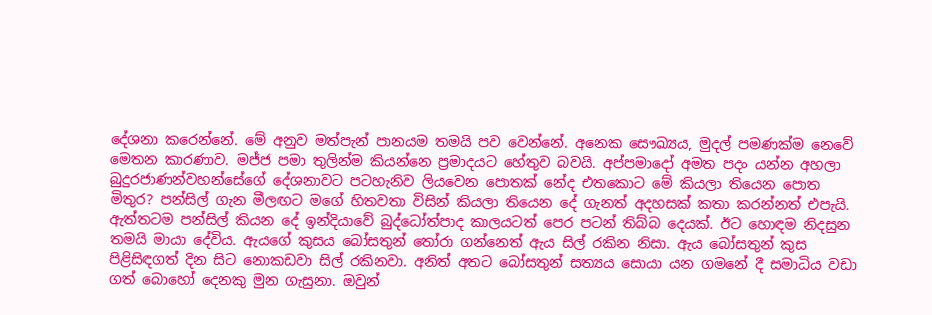දේශනා කරෙන්නේ. මේ අනුව මත්පැන් පානයම තමයි පව වෙන්නේ. අනෙක සෞඛ්‍යය, මුදල් පමණක්ම නෙවේ මෙතන කාරණාව. මජ්ජ පමා තුලින්ම කියන්නෙ ප්‍රමාදයට හේතුව බවයි. අප්පමාදෝ අමත පදං යන්න අහලා බුදුරජාණන්වහන්සේගේ දේශනාවට පටහැනිව ලියවෙන පොතක් නේද එතකොට මේ කියලා තියෙන පොත මිතුර? පන්සිල් ගැන මීලඟට මගේ හිතවතා විසින් කියලා තියෙන දේ ගැනත් අදහසක් කතා කරන්නත් එපැයි. ඇත්තටම පන්සිල් කියන දේ ඉන්දියාවේ බුද්ධෝත්පාද කාලයටත් පෙර පටන් තිබ්බ දෙයක්. ඊට හොඳම නිදසුන තමයි මායා දේවිය. ඇයගේ කුසය බෝසතුන් තෝරා ගන්නෙත් ඇය සිල් රකින නිසා. ඇය බෝසතුන් කුස පිළිසිඳගත් දින සිට නොකඩවා සිල් රකිනවා. අනිත් අතට බෝසතුන් සත්‍යය සොයා යන ගමනේ දී සමාධිය වඩා ගත් බොහෝ දෙනකු මුන ගැසුනා. ඔවුන්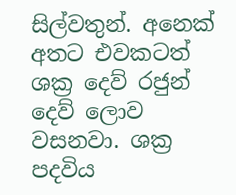සිල්වතුන්. අනෙක් අතට එවකටත් ශක්‍ර දෙව් රජුන් දෙව් ලොව වසනවා. ශක්‍ර පදවිය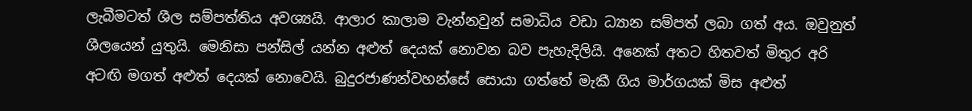ලැබීමටත් ශීල සම්පත්තිය අවශ්‍යයි. ආලාර කාලාම වැන්නවුන් සමාධිය වඩා ධ්‍යාන සම්පත් ලබා ගත් අය. ඔවුනුත් ශීලයෙන් යුතුයි. මෙනිසා පන්සිල් යන්න අළුත් දෙයක් නොවන බව පැහැදිලියි. අනෙක් අතට හිතවත් මිතුර අරි අටඟි මගත් අළුත් දෙයක් නොවෙයි. බුදුරජාණන්වහන්සේ සොයා ගත්තේ මැකී ගිය මාර්ගයක් මිස අළුත්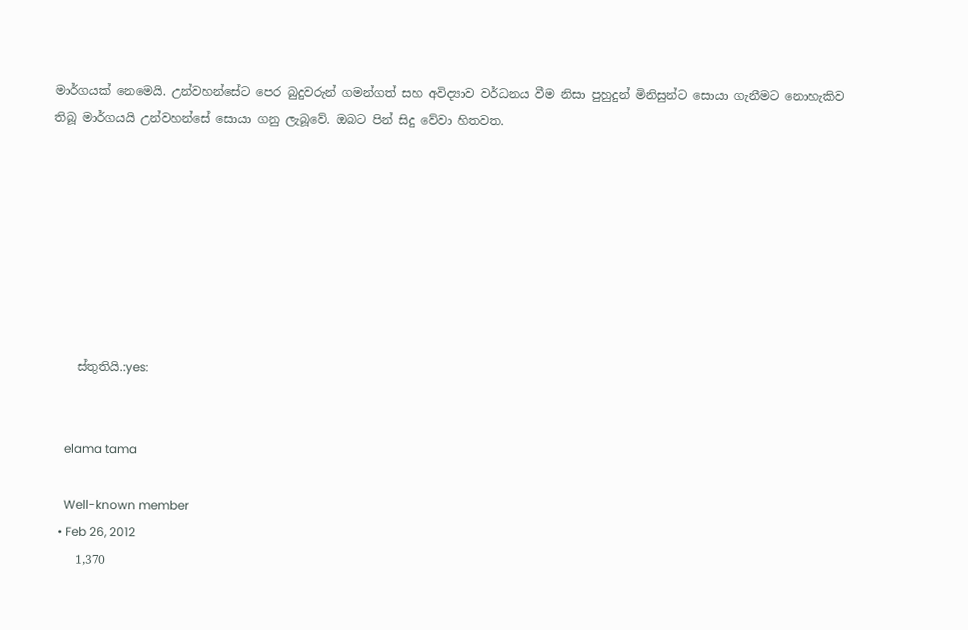මාර්ගයක් නෙමෙයි. උන්වහන්සේට පෙර බුදුවරුන් ගමන්ගත් සහ අවිද්‍යාව වර්ධනය වීම නිසා පුහුදුන් මිනිසුන්ට සොයා ගැනීමට නොහැකිව තිබූ මාර්ගයයි උන්වහන්සේ සොයා ගනු ලැබූවේ. ඔබට පින් සිදු වේවා හිතවත.








    ස්තුතියි.:yes:


    elama tama

    Well-known member
  • Feb 26, 2012
    1,370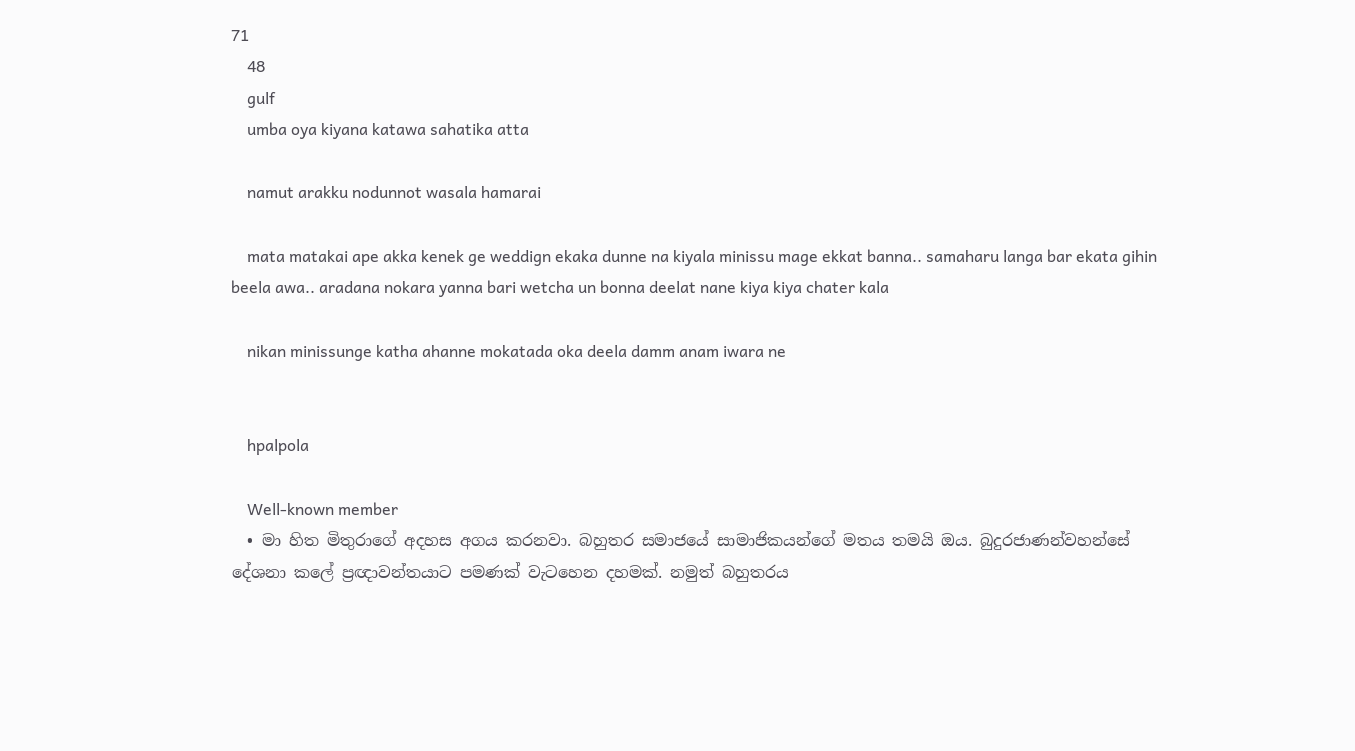71
    48
    gulf
    umba oya kiyana katawa sahatika atta

    namut arakku nodunnot wasala hamarai

    mata matakai ape akka kenek ge weddign ekaka dunne na kiyala minissu mage ekkat banna.. samaharu langa bar ekata gihin beela awa.. aradana nokara yanna bari wetcha un bonna deelat nane kiya kiya chater kala

    nikan minissunge katha ahanne mokatada oka deela damm anam iwara ne


    hpalpola

    Well-known member
  • මා හිත මිතුරාගේ අදහස අගය කරනවා. බහුතර සමාජයේ සාමාජිකයන්ගේ මතය තමයි ඔය. බුදුරජාණන්වහන්සේ දේශනා කලේ ප්‍රඥාවන්තයාට පමණක් වැටහෙන දහමක්. නමුත් බහුතරය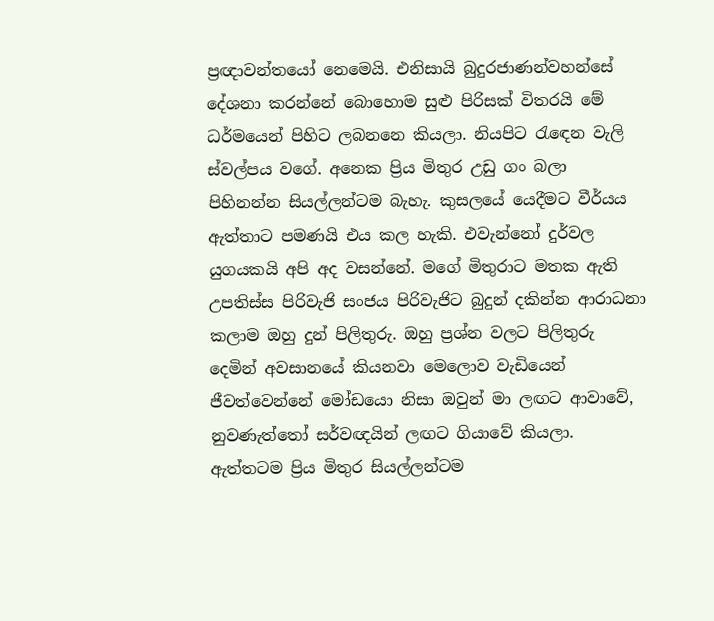ප්‍රඥාවන්තයෝ නෙමෙයි. එනිසායි බුදුරජාණන්වහන්සේ දේශනා කරන්නේ බොහොම සුළු පිරිසක් විතරයි මේ ධර්මයෙන් පිහිට ලබනනෙ කියලා. නියපිට රැඳෙන වැලි ස්වල්පය වගේ. අනෙක ප්‍රිය මිතුර උඩු ගං බලා පිහිනන්න සියල්ලන්ටම බැහැ. කුසලයේ යෙදීමට වීර්යය ඇත්තාට පමණයි එය කල හැකි. එවැන්නෝ දුර්වල යුගයකයි අපි අද වසන්නේ. මගේ මිතුරාට මතක ඇති උපතිස්ස පිරිවැජි සංජය පිරිවැජිට බුදුන් දකින්න ආරාධනා කලාම ඔහු දුන් පිලිතුරු. ඔහු ප්‍රශ්න වලට පිලිතුරු දෙමින් අවසානයේ කියනවා මෙලොව වැඩියෙන් ජීවත්වෙන්නේ මෝඩයො නිසා ඔවුන් මා ලඟට ආවාවේ, නුවණැත්තෝ සර්වඥයින් ලඟට ගියාවේ කියලා. ඇත්තටම ප්‍රිය මිතුර සියල්ලන්ටම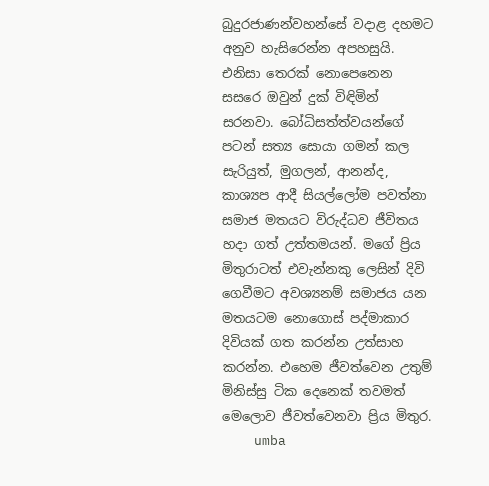බුදුරජාණන්වහන්සේ වදාළ දහමට අනුව හැසිරෙන්න අපහසුයි. එනිසා තෙරක් නොපෙනෙන සසරෙ ඔවුන් දුක් විඳිමින් සරනවා. බෝධිසත්ත්වයන්ගේ පටන් සත්‍ය සොයා ගමන් කල සැරියුත්, මුගලන්, ආනන්ද, කාශ්‍යප ආදී සියල්ලෝම පවත්නා සමාජ මතයට විරුද්ධව ජීවිතය හදා ගත් උත්තමයන්. මගේ ප්‍රිය මිතුරාටත් එවැන්නකු ලෙසින් දිවි ගෙවීමට අවශ්‍යනම් සමාජය යන මතයටම නොගොස් පද්මාකාර දිවියක් ගත කරන්න උත්සාහ කරන්න. එහෙම ජීවත්වෙන උතුම් මිනිස්සු ටික දෙනෙක් තවමත් මෙලොව ජීවත්වෙනවා ප්‍රිය මිතුර.
    umba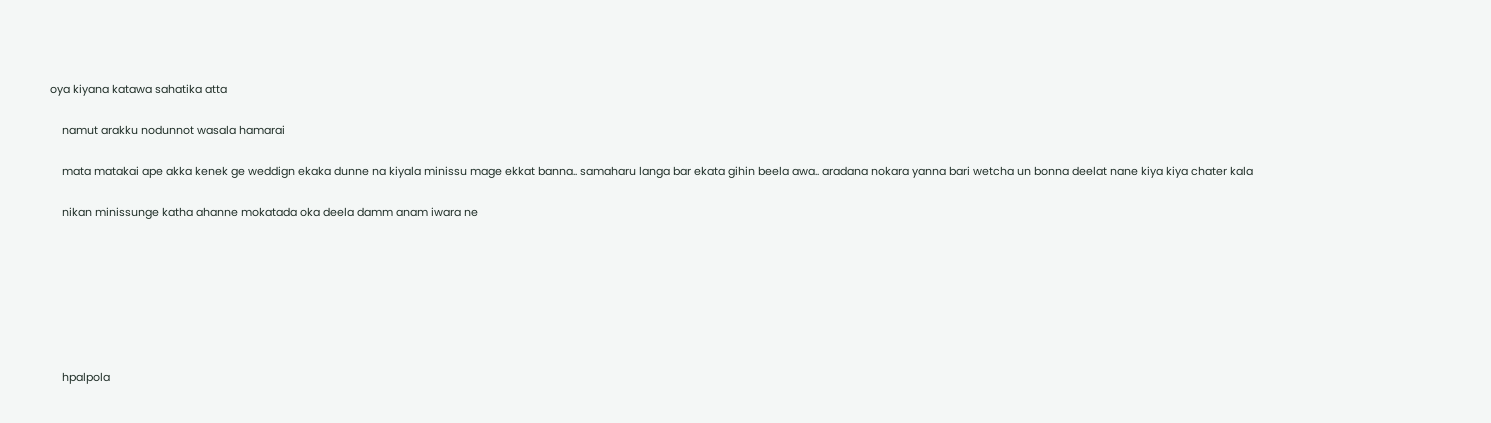oya kiyana katawa sahatika atta

    namut arakku nodunnot wasala hamarai

    mata matakai ape akka kenek ge weddign ekaka dunne na kiyala minissu mage ekkat banna.. samaharu langa bar ekata gihin beela awa.. aradana nokara yanna bari wetcha un bonna deelat nane kiya kiya chater kala

    nikan minissunge katha ahanne mokatada oka deela damm anam iwara ne







    hpalpola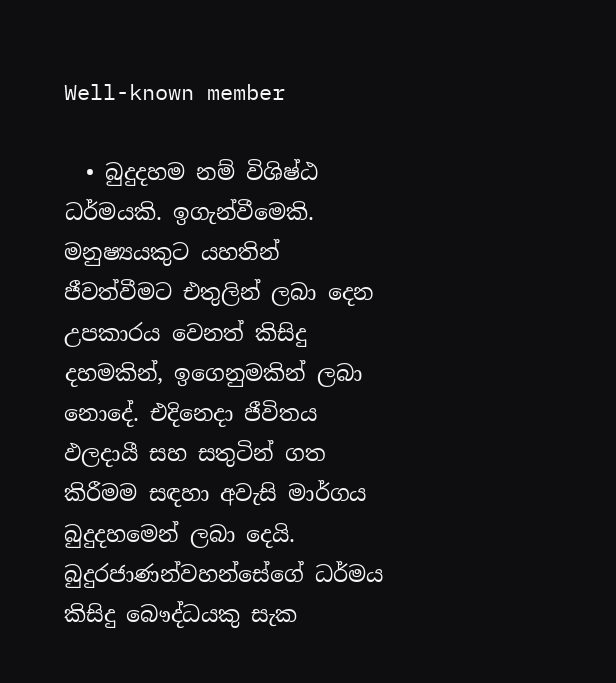Well-known member

  • බුදුදහම නම් විශිෂ්ඨ ධර්මයකි. ඉගැන්වීමෙකි. මනුෂ්‍යයකුට යහතින් ජීවත්වීමට එතුලින් ලබා දෙන උපකාරය වෙනත් කිසිදු දහමකින්, ඉගෙනුමකින් ලබා නොදේ. එදිනෙද‍ා ජීවිතය ඵලදායී සහ සතුටින් ගත කිරීමම සඳහා අවැසි මාර්ගය බුදුදහමෙන් ලබා දෙයි. බුදුරජාණන්වහන්සේගේ ධර්මය කිසිදු බෞද්ධයකු සැක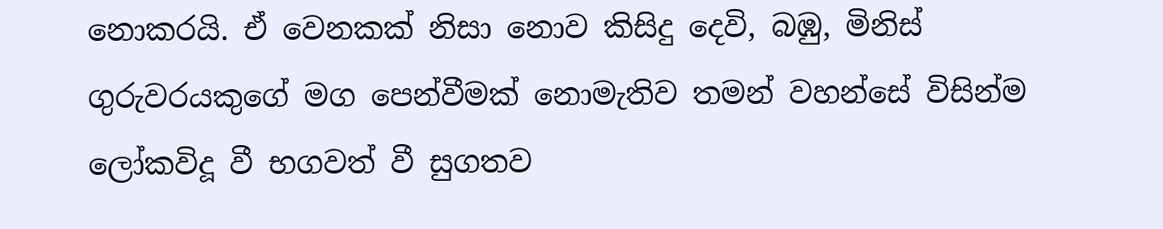නොකරයි. ඒ වෙනකක් නිසා නොව කිසිදු දෙවි, බඹු, මිනිස් ගුරුවරයකුගේ මග පෙන්වීමක් නොමැතිව තමන් වහන්සේ විසින්ම ලෝකවිදූ වී භගවත් වී සුගතව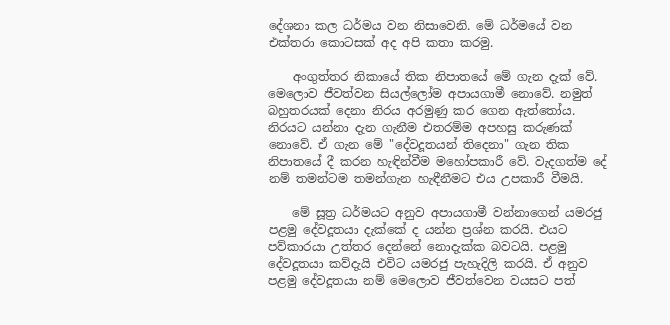දේශනා කල ධර්මය වන නිසාවෙනි. මේ ධර්මයේ වන එක්තරා කොටසක් අද අපි කතා කරමු.

    අංගුත්තර නිකායේ තික නිපාතයේ මේ ගැන දැක් වේ. මෙලොව ජීවත්වන සියල්ලෝම අපායගාමී නොවේ. නමුත් බහුතරයක් දෙනා නිරය අරමුණු කර ගෙන ඇත්තෝය. නිරයට යන්නා දැන ගැනීම එතරම්ම අපහසු කරුණක් නොවේ. ඒ ගැන මේ "දේවදූතයන් තිදෙනා" ගැන තික නිපාතයේ දී කරන හැඳින්වීම මහෝපකාරී වේ. වැදගත්ම දේ නම් තමන්ටම තමන්ගැන හැඳීනීමට එය උපකාරී වීමයි.

    මේ සූත්‍ර ධර්මයට අනුව අපායගාමී වන්නාගෙන් යමරජු පළමු දේවදූතයා දැක්කේ ද යන්න ප්‍රශ්න කරයි. එයට පව්කාරයා උත්තර දෙන්නේ නොදැක්ක බවටයි. පළමු දේවදූතයා කව්දැයි එවිට යමරජු පැහැදිලි කරයි. ඒ අනුව පළමු දේවදූතයා නම් මෙලොව ජීවත්වෙන වයසට පත්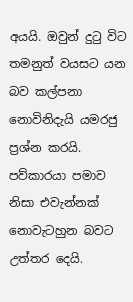අයයි. ඔවුන් දුටු විට තමනුත් වයසට යන බව කල්පනා නොවිනිදැයි යමරජු ප්‍රශ්න කරයි. පව්කාරයා පමාව නිසා එවැන්නක් නොවැටහුන බවට උත්තර දෙයි.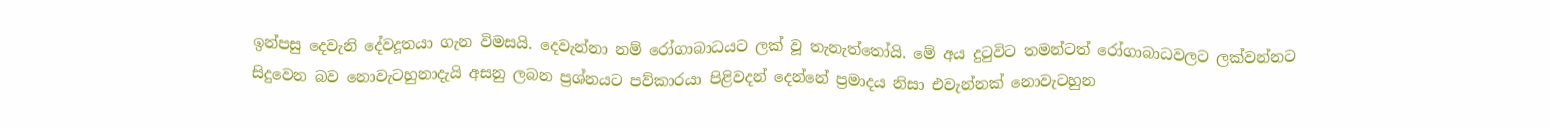ඉන්පසු දෙවැනි දේවදූතයා ගැන විමසයි. දෙවැන්නා නම් රෝගාබාධයට ලක් වූ තැනැත්තෝයි. මේ අය දුටුවිට තමන්ටත් රෝගාබාධවලට ලක්වන්නට සිදුවෙන බව නොවැටහුනාදැයි අසනු ලබන ප්‍රශ්නයට පව්කාරයා පිළිවදන් දෙන්නේ ප්‍රමාදය නිසා එවැන්නක් නොවැටහුන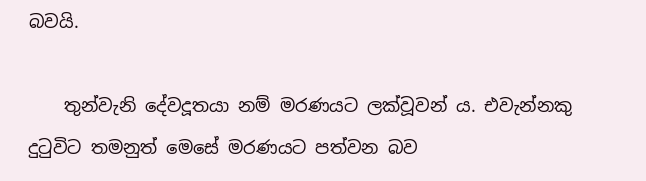බවයි.

    තුන්වැනි දේවදූතයා නම් මරණයට ලක්වූවන් ය. එවැන්නකු දුටුවිට තමනුත් මෙසේ මරණයට පත්වන බව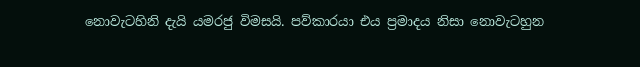නොවැටහිනි දැයි යමරජු විමසයි. පව්කාරයා එය ප්‍රමාදය නිසා නොවැටහුන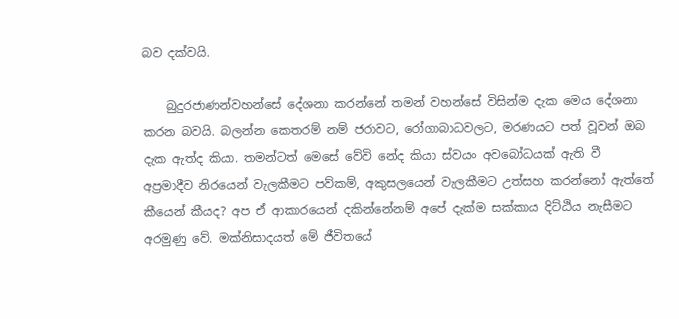බව දක්වයි.

    බුදුරජාණන්වහන්සේ දේශනා කරන්නේ තමන් වහන්සේ විසින්ම දැක මෙය දේශනා කරන බවයි. බලන්න කෙතරම් නම් ජරාවට, රෝගාබාධවලට, මරණයට පත් වූවන් ඔබ දැක ඇත්ද කියා. තමන්ටත් මෙසේ වේවි නේද කියා ස්වයං අවබෝධයක් ඇති වී අප්‍රමාදීව නිරයෙන් වැලකීමට පව්කම්, අකුසලයෙන් වැලකීමට උත්සහ කරන්නෝ ඇත්තේ කීයෙන් කීයද? අප ඒ ආකාරයෙන් දකින්නේනම් අපේ දැක්ම සක්කාය දිට්ඨිය නැසීමට අරමුණු වේ. මක්නිසාදයත් මේ ජීවිතයේ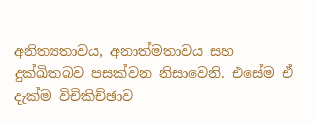අනිත්‍යතාවය, අනාත්මතාවය සහ දුක්ඛිතබව පසක්වන නිසාවෙනි. එසේම ඒ දැක්ම විචිකිච්ඡාව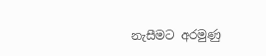නැසීමට අරමුණු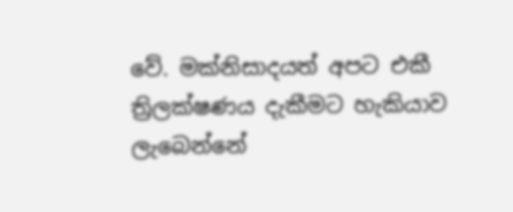වේ. මක්නිසාදයත් අපට එකී ත්‍රිලක්ෂණය දැකීමට හැකියාව ලැබෙන්නේ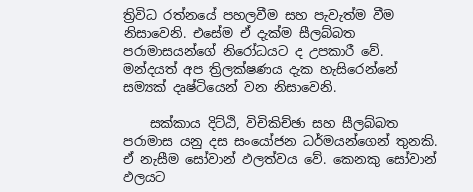ත්‍රිවිධ රත්නයේ පහලවීම සහ පැවැත්ම වීම නිසාවෙනි. එසේම ඒ දැක්ම සීලබ්බත පරාමාසයන්ගේ නිරෝධයට ද උපකාරී වේ. මන්දයත් අප ත්‍රිලක්ෂණය දැක හැසිරෙන්නේ සම්‍යක් දෘෂ්ටියෙන් වන නිසාවෙනි.

    සක්කාය දිට්ඨි, විචිකිච්ඡා සහ සීලබ්බත පරාමාස යනු දස සංයෝජන ධර්මයන්ගෙන් තුනකි. ඒ නැසීම සෝවාන් ඵලත්වය වේ. කෙනකු සෝවාන් ඵලයට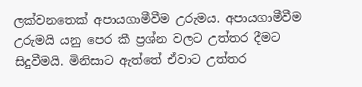ලක්වනතෙක් අපායගාමීවීම උරුමය. අපායගාමීවීම උරුමයි යනු පෙර කී ප්‍රශ්න වලට උත්තර දීමට සිදුවීමයි. මිනිසාට ඇත්තේ ඒවාට උත්තර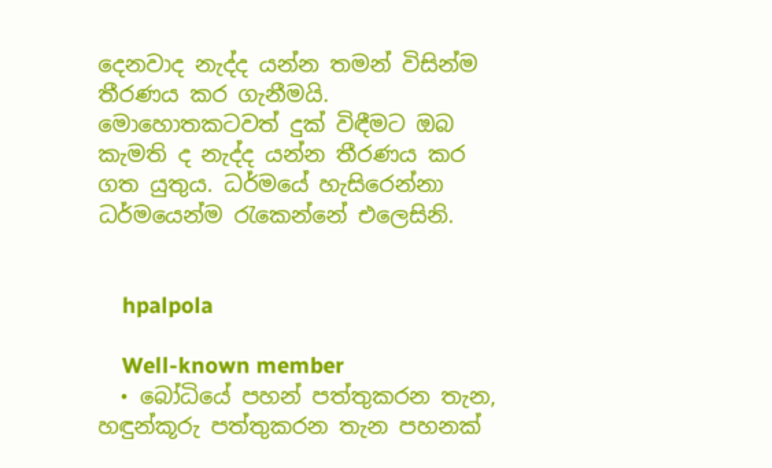දෙනවාද නැද්ද යන්න තමන් විසින්ම තීරණය කර ගැනීමයි. මොහොතකටවත් දුක් විඳීමට ඔබ කැමති ද නැද්ද යන්න තීරණය කර ගත යුතුය. ධර්මයේ හැසිරෙන්නා ධර්මයෙන්ම රැකෙන්නේ එලෙසිනි.


    hpalpola

    Well-known member
  • බෝධියේ පහන් පත්තුකරන තැන, හඳුන්කූරු පත්තුකරන තැන පහනක්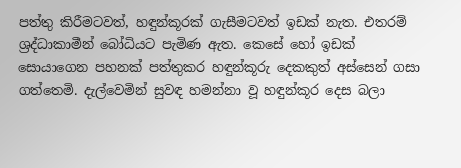පත්තු කිරීමටවත්, හඳුන්කූරක් ගැසීමටවත් ඉඩක් නැත. එතරම් ශ්‍රද්ධාකාමීන් බෝධියට පැමිණ ඇත. කෙසේ හෝ ඉඩක් සොයාගෙන පහනක් පත්තුකර හඳුන්කූරු දෙකකුත් අස්සෙන් ගසා ගත්තෙමි. දැල්වෙමින් සුවඳ හමන්නා වූ හඳුන්කූර දෙස බලා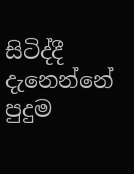සිටිද්දී දැනෙන්නේ පුදුම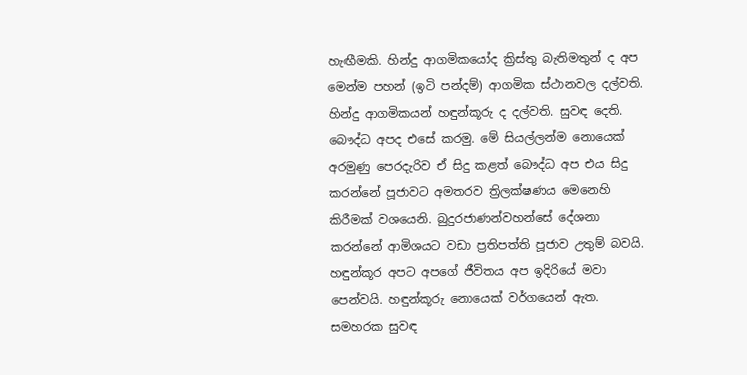හැඟීමකි. හින්දු ආගමිකයෝද ක්‍රිස්තු බැතිමතුන් ද අප මෙන්ම පහන් (ඉටි පන්දම්) ආගමික ස්ථානවල දල්වති. හින්දු ආගමිකයන් හඳුන්කූරු ද දල්වති. සුවඳ දෙති. බෞද්ධ අපද එසේ කරමු. මේ සියල්ලන්ම නොයෙක් අරමුණු පෙරදැරිව ඒ සිදු කළත් බෞද්ධ අප එය සිදු කරන්නේ පූජාවට අමතරව ත්‍රිලක්ෂණය මෙනෙහි කිරීමක් වශයෙනි. බුදුරජාණන්වහන්සේ දේශනා කරන්නේ ආමිශයට වඩා ප්‍රතිපත්ති පූජාව උතුම් බවයි. හඳුන්කූර අපට අපගේ ජීවිතය අප ඉදිරියේ මවා පෙන්වයි. හඳුන්කූරු නොයෙක් වර්ගයෙන් ඇත. සමහරක සුවඳ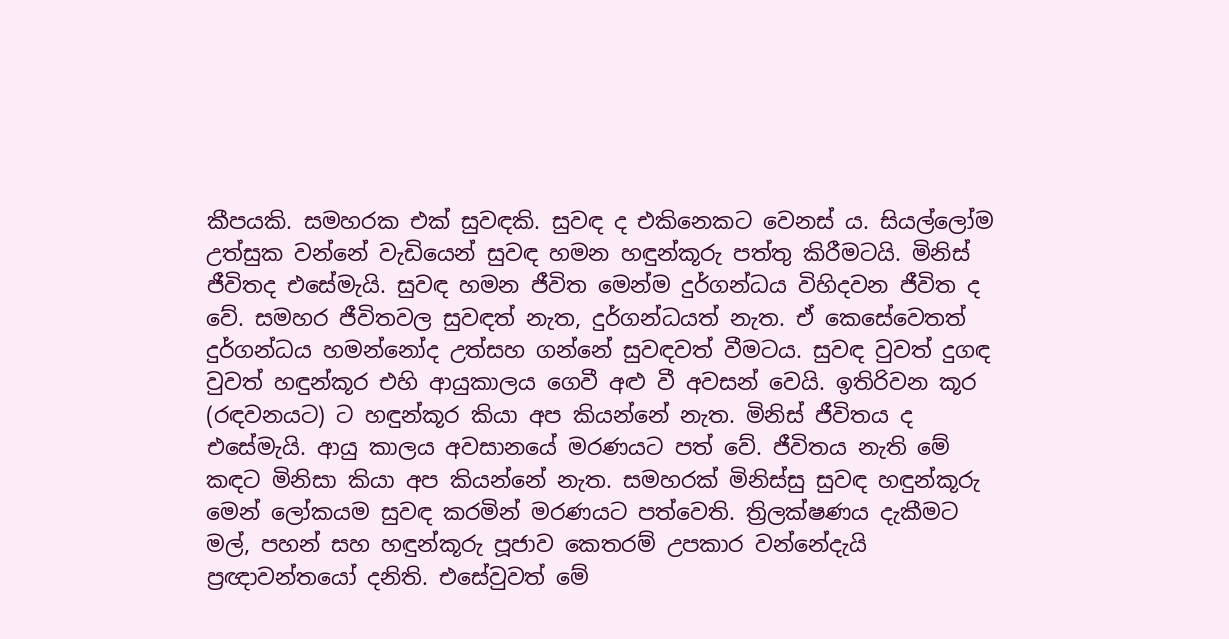කීපයකි. සමහරක එක් සුවඳකි. සුවඳ ද එකිනෙකට වෙනස් ය. සියල්ලෝම උත්සුක වන්නේ වැඩියෙන් සුවඳ හමන හඳුන්කූරු පත්තු කිරීමටයි. මිනිස් ජීවිතද එසේමැයි. සුවඳ හමන ජීවිත මෙන්ම දුර්ගන්ධය විහිදවන ජීවිත ද වේ. සමහර ජීවිතවල සුවඳත් නැත, දුර්ගන්ධයත් නැත. ඒ කෙසේවෙතත් දුර්ගන්ධය හමන්නෝද උත්සහ ගන්නේ සුවඳවත් වීමටය. සුවඳ වුවත් දුගඳ වුවත් හඳුන්කූර එහි ආයුකාලය ගෙවී අළු වී අවසන් වෙයි. ඉතිරිවන කූර (රඳවනයට) ට හඳුන්කූර කියා අප කියන්නේ නැත. මිනිස් ජීවිතය ද එසේමැයි. ආයු කාලය අවසානයේ මරණයට පත් වේ. ජීවිතය නැති මේ කඳට මිනිසා කියා අප කියන්නේ නැත. සමහරක් මිනිස්සු සුවඳ හඳුන්කූරු මෙන් ලෝකයම සුවඳ කරමින් මරණයට පත්වෙති. ත්‍රිලක්ෂණය දැකීමට මල්, පහන් සහ හඳුන්කූරු පූජාව කෙතරම් උපකාර වන්නේදැයි ප්‍රඥාවන්තයෝ දනිති. එසේවුවත් මේ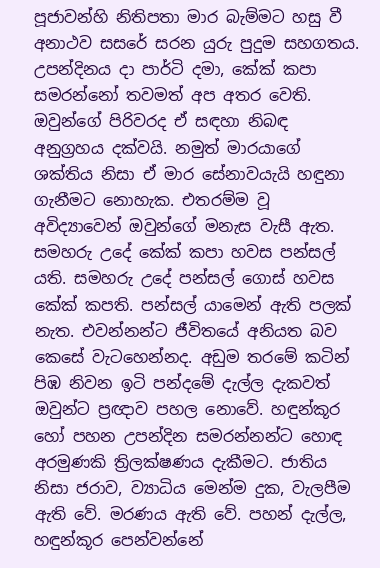පූජාවන්හි නිතිපතා මාර බැම්මට හසු වී අනාථව සසරේ සරන යුරු පුදුම සහගතය. උපන්දිනය දා පාර්ටි දමා, කේක් කපා සමරන්නෝ තවමත් අප අතර වෙති. ඔවුන්ගේ පිරිවරද ඒ සඳහා නිබඳ අනුග්‍රහය දක්වයි. නමුත් මාරයාගේ ශක්තිය නිසා ඒ මාර සේනාවයැයි හඳුනා ගැනීමට නොහැක. එතරම්ම වූ අවිද්‍යාවෙන් ඔවුන්ගේ මනැස වැසී ඇත. සමහරු උදේ කේක් කපා හවස පන්සල් යති. සමහරු උදේ පන්සල් ගොස් හවස කේක් කපති. පන්සල් යාමෙන් ඇති පලක් නැත. එවන්නන්ට ජීවිතයේ අනියත බව කෙසේ වැටහෙන්නද. අඩුම තරමේ කටින් පිඹ නිවන ඉටි පන්දමේ දැල්ල දැකවත් ඔවුන්ට ප්‍රඥාව පහල නොවේ. හඳුන්කූර හෝ පහන උපන්දින සමරන්නන්ට හොඳ අරමුණකි ත්‍රිලක්ෂණය දැකීමට. ජාතිය නිසා ජරාව, ව්‍යාධිය මෙන්ම දුක, වැලපීම ඇති වේ. මරණය ඇති වේ. පහන් දැල්ල, හඳුන්කූර පෙන්වන්නේ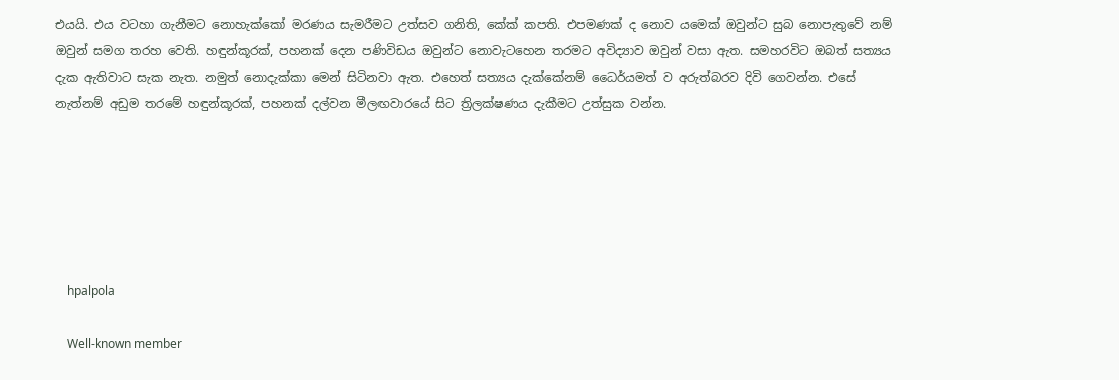එයයි. එය වටහා ගැනීමට නොහැක්කෝ මරණය සැමරීමට උත්සව ගනිති, කේක් කපති. එපමණක් ද නොව යමෙක් ඔවුන්ට සුබ නොපැතුවේ නම් ඔවුන් සමග තරහ වෙති. හඳුන්කූරක්, පහනක් දෙන පණිවිඩය ඔවුන්ට නොවැටහෙන තරමට අවිද්‍යාව ඔවුන් වසා ඇත. සමහරවිට ඔබත් සත්‍යය දැක ඇතිවාට සැක නැත. නමුත් නොදැක්කා මෙන් සිටිනවා ඇත. එහෙත් සත්‍යය දැක්කේනම් ධෛර්යමත් ව අරුත්බරව දිවි ගෙවන්න. එසේ නැත්නම් අඩුම තරමේ හඳුන්කූරක්, පහනක් දල්වන මීලඟවාරයේ සිට ත්‍රිලක්ෂණය දැකීමට උත්සුක වන්න.






    hpalpola

    Well-known member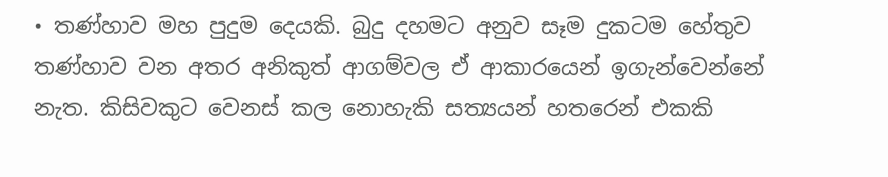• තණ්හාව මහ පුදුම දෙයකි. බුදු දහමට අනුව සෑම දුකටම හේතුව තණ්හාව වන අතර අනිකුත් ආගම්වල ඒ ආකාරයෙන් ඉගැන්වෙන්නේ නැත. කිසිවකුට වෙනස් කල නොහැකි සත්‍යයන් හතරෙන් එකකි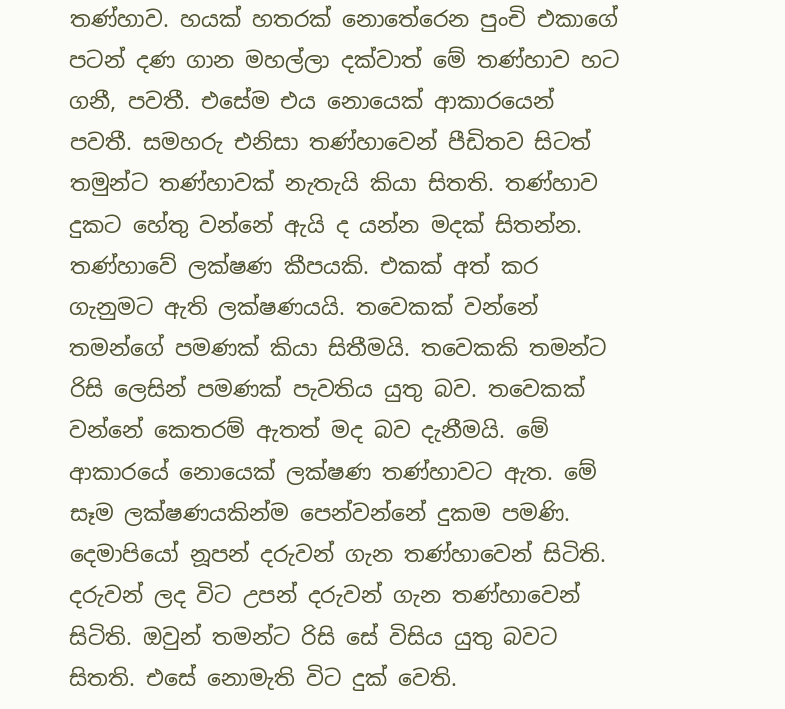තණ්හාව. හයක් හතරක් නොතේරෙන පුංචි එකාගේ පටන් දණ ගාන මහල්ලා දක්වාත් මේ තණ්හාව හට ගනී, පවතී. එසේම එය නොයෙක් ආකාරයෙන් පවතී. සමහරු එනිසා තණ්හාවෙන් පීඩිතව සිටත් තමුන්ට තණ්හාවක් නැතැයි කියා සිතති. තණ්හාව දුකට හේතු වන්නේ ඇයි ද යන්න මදක් සිතන්න. තණ්හාවේ ලක්ෂණ කීපයකි. එකක් අත් කර ගැනුමට ඇති ලක්ෂණයයි. තවෙකක් වන්නේ තමන්ගේ පමණක් කියා සිතීමයි. තවෙකකි තමන්ට රිසි ලෙසින් පමණක් පැවතිය යුතු බව. තවෙකක් වන්නේ කෙතරම් ඇතත් මද බව දැනීමයි. මේ ආකාරයේ නොයෙක් ලක්ෂණ තණ්හාවට ඇත. මේ සෑම ලක්ෂණයකින්ම පෙන්වන්නේ දුකම පමණි. දෙමාපියෝ නූපන් දරුවන් ගැන තණ්හාවෙන් සිටිති. දරුවන් ලද විට උපන් දරුවන් ගැන තණ්හාවෙන් සිටිති. ඔවුන් තමන්ට රිසි සේ විසිය යුතු බවට සිතති. එසේ නොමැති විට දුක් වෙති.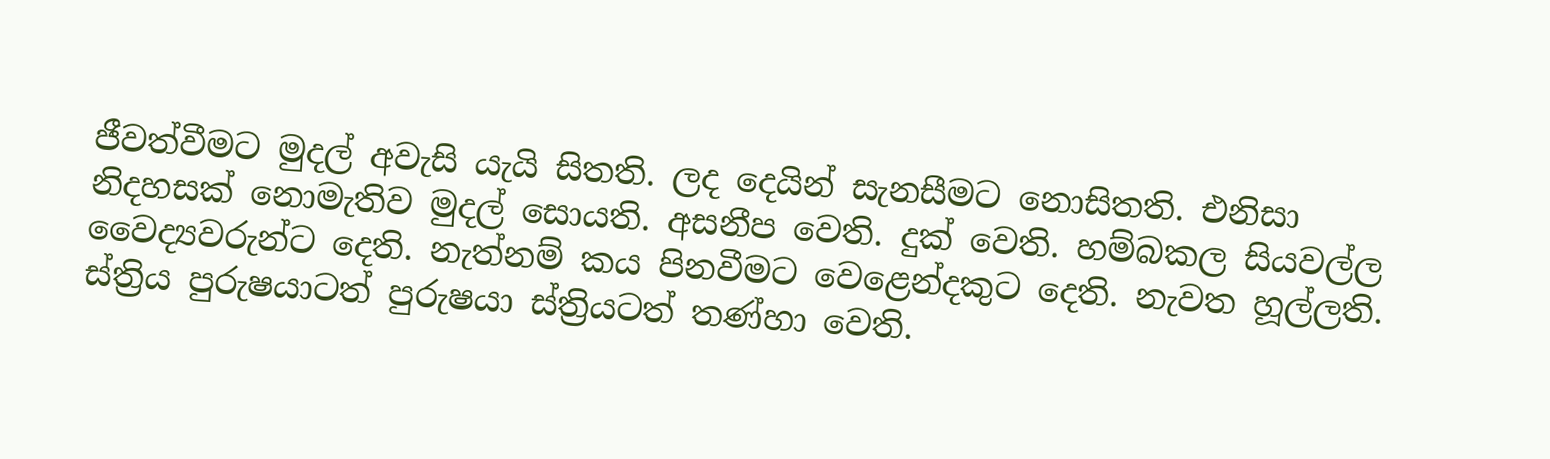ජීවත්වීමට මුදල් අවැසි යැයි සිතති. ලද දෙයින් සැනසීමට නොසිතති. එනිසා නිදහසක් නොමැතිව මුදල් සොයති. අසනීප වෙති. දුක් වෙති. හම්බකල සියවල්ල වෛද්‍යවරුන්ට දෙති. නැත්නම් කය පිනවීමට වෙළෙන්දකුට දෙති. නැවත හූල්ලති. ස්ත්‍රිය පුරුෂයාටත් පුරුෂයා ස්ත්‍රියටත් තණ්හා වෙති.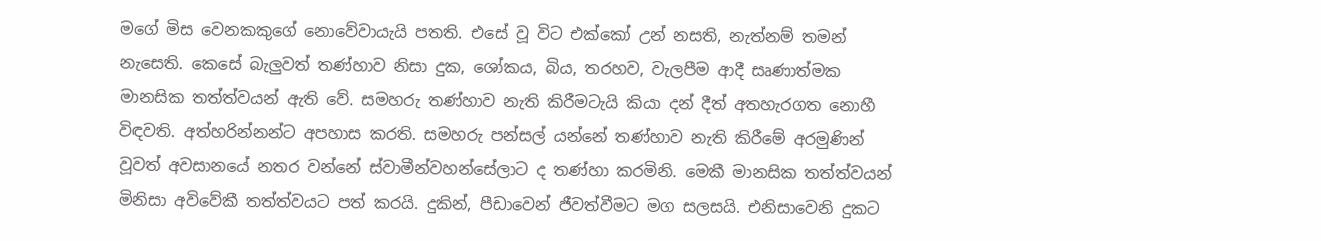මගේ මිස වෙනකකුගේ නොවේවායැයි පතති. එසේ වූ විට එක්කෝ උන් නසති, නැත්නම් තමන් නැසෙති. කෙසේ බැලුවත් තණ්හාව නිසා දුක, ශෝකය, බිය, තරහව, වැලපීම ආදී සෘණාත්මක මානසික තත්ත්වයන් ඇති වේ. සමහරු තණ්හාව නැති කිරීමටැයි කියා දන් දීත් අතහැරගත නොහී විඳවති. අත්හරින්නන්ට අපහාස කරති. සමහරු පන්සල් යන්නේ තණ්හාව නැති කිරීමේ අරමුණින් වූවත් අවසානයේ නතර වන්නේ ස්වාමීන්වහන්සේලාට ද තණ්හා කරමිනි. මෙකී මානසික තත්ත්වයන් මිනිසා අවිවේකී තත්ත්වයට පත් කරයි. දුකින්, පීඩාවෙන් ජීවත්වීමට මග සලසයි. එනිසාවෙනි දුකට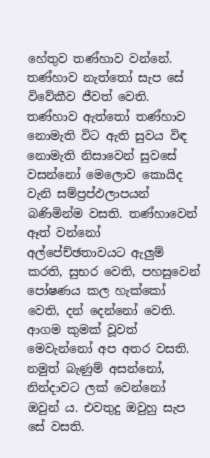හේතුව තණ්හාව වන්නේ. තණ්හාව නැත්තෝ සැප සේ විවේකීව ජීවත් වෙති. තණ්හාව ඇත්තෝ තණ්හාව නොමැති විට ඇති සුවය විඳ නොමැති නිසාවෙන් සුවසේ වසන්නෝ මෙලොව කොයිද වැනි සම්ප්‍රප්ඵලාපයන් බණිමින්ම වසති. තණ්හාවෙන් ඈත් වන්නෝ අල්පේච්ඡතාවයට ඇලුම් කරති, සුභර වෙති, පහසුවෙන් පෝෂණය කල හැක්කෝ වෙති, දන් දෙන්නෝ වෙති. ආගම කුමක් වූවත් මෙවැන්නෝ අප අතර වසති. නමුත් බැණුම් අසන්නෝ, නින්දාවට ලක් වෙන්නෝ ඔවුන් ය. එවතුදු ඔවුහු සැප සේ වසති.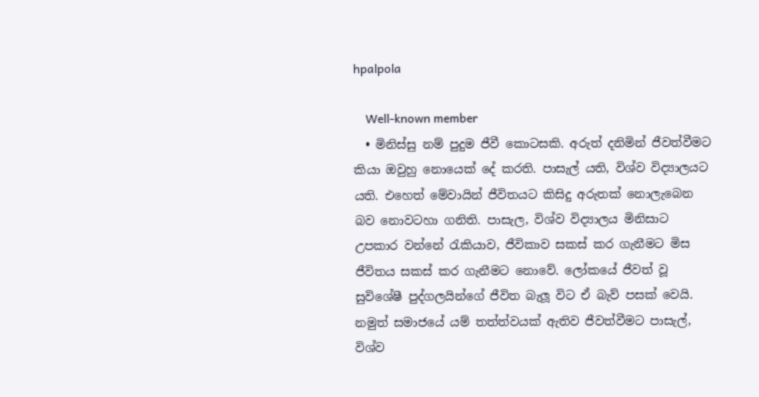hpalpola

    Well-known member
  • මිනිස්සු නම් පුදුම ජීවී කොටසකි. අරුත් දනිමින් ජීවත්වීමට කියා ඔවුහු නොයෙක් දේ කරති. පාසැල් යති, විශ්ව විද්‍යාලයට යති. එහෙත් මේවායින් ජීවිතයට කිසිදු අරුතක් නොලැබෙන බව නොවටහා ගනිති. පාසැල, විශ්ව විද්‍යාලය මිනිසාට උපකාර වන්නේ රැකියාව, ජීවිකාව සකස් කර ගැනීමට මිස ජීවිතය සකස් කර ගැනීමට නොවේ. ලෝකයේ ජීවත් වූ සුවිශේෂී පුද්ගලයින්ගේ ජීවිත බැලූ විට ඒ බැව් පසක් වෙයි. නමුත් සමාජයේ යම් තත්ත්වයක් ඇතිව ජීවත්වීමට පාසැල්, විශ්ව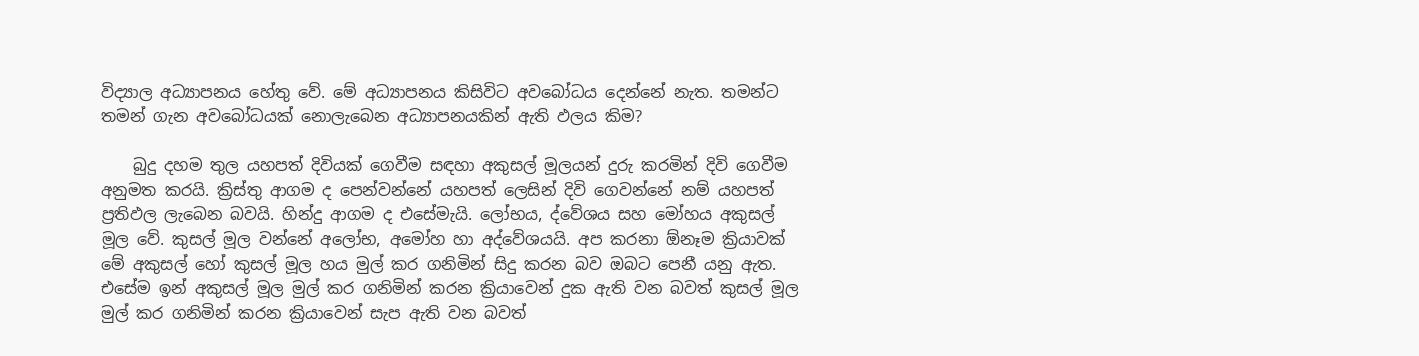විද්‍යාල අධ්‍යාපනය හේතු වේ. මේ අධ්‍යාපනය කිසිවිට අවබෝධය දෙන්නේ නැත. තමන්ට තමන් ගැන අවබෝධයක් නොලැබෙන අධ්‍යාපනයකින් ඇති ඵලය කිම?

    බුදු දහම තුල යහපත් දිවියක් ගෙවීම සඳහා අකුසල් මූලයන් දුරු කරමින් දිවි ගෙවීම අනුමත කරයි. ක්‍රිස්තු ආගම ද පෙන්වන්නේ යහපත් ලෙසින් දිවි ගෙවන්නේ නම් යහපත් ප්‍රතිඵල ලැබෙන බවයි. හින්දු ආගම ද එසේමැයි. ලෝභය, ද්වේශය සහ මෝහය අකුසල් මූල වේ. කුසල් මූල වන්නේ අලෝභ, අමෝහ හා අද්වේශයයි. අප කරනා ඕනෑම ක්‍රියාවක් මේ අකුසල් හෝ කුසල් මූල හය මුල් කර ගනිමින් සිදු කරන බව ඔබට පෙනී යනු ඇත. එසේම ඉන් අකුසල් මූල මුල් කර ගනිමින් කරන ක්‍රියාවෙන් දුක ඇති වන බවත් කුසල් මූල මුල් කර ගනිමින් කරන ක්‍රියාවෙන් සැප ඇති වන බවත්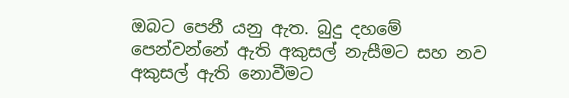ඔබට පෙනී යනු ඇත. බුදු දහමේ පෙන්වන්නේ ඇති අකුසල් නැසීමට සහ නව අකුසල් ඇති නොවීමට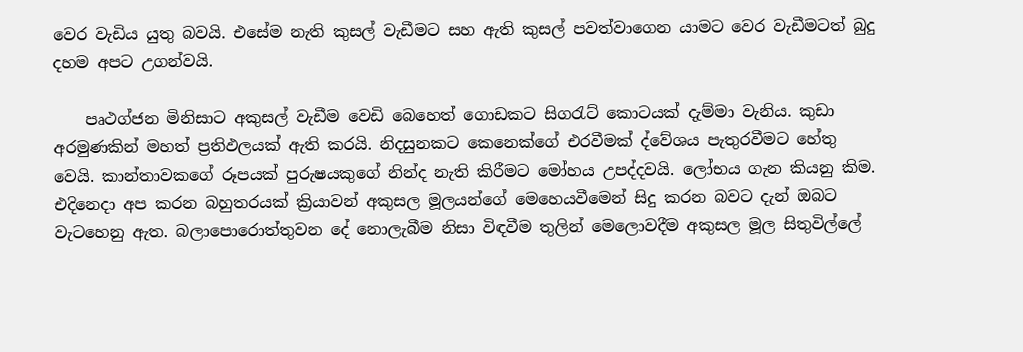වෙර වැඩිය යුතු බවයි. එසේම නැති කුසල් වැඩීමට සහ ඇති කුසල් පවත්වාගෙන යාමට වෙර වැඩීමටත් බුදු දහම අපට උගන්වයි.

    පෘථග්ජන මිනිසාට අකුසල් වැඩීම වෙඩි බෙහෙත් ගොඩකට සිගරැට් කොටයක් දැම්මා වැනිය. කුඩා අරමුණකින් මහත් ප්‍රතිඵලයක් ඇති කරයි. නිදසුනකට කෙනෙක්ගේ එරවීමක් ද්වේශය පැතුරවීමට හේතු වෙයි. කාන්තාවකගේ රූපයක් පුරුෂයකුගේ නින්ද නැති කිරීමට මෝහය උපද්දවයි. ලෝභය ගැන කියනු කිම. එදිනෙදා අප කරන බහුතරයක් ක්‍රියාවන් අකුසල මූලයන්ගේ මෙහෙයවීමෙන් සිදු කරන බවට දැන් ඔබට වැටහෙනු ඇත. බලාපොරොත්තුවන දේ නොලැබීම නිසා විඳවීම තුලින් මෙලොවදීම අකුසල මූල සිතුවිල්ලේ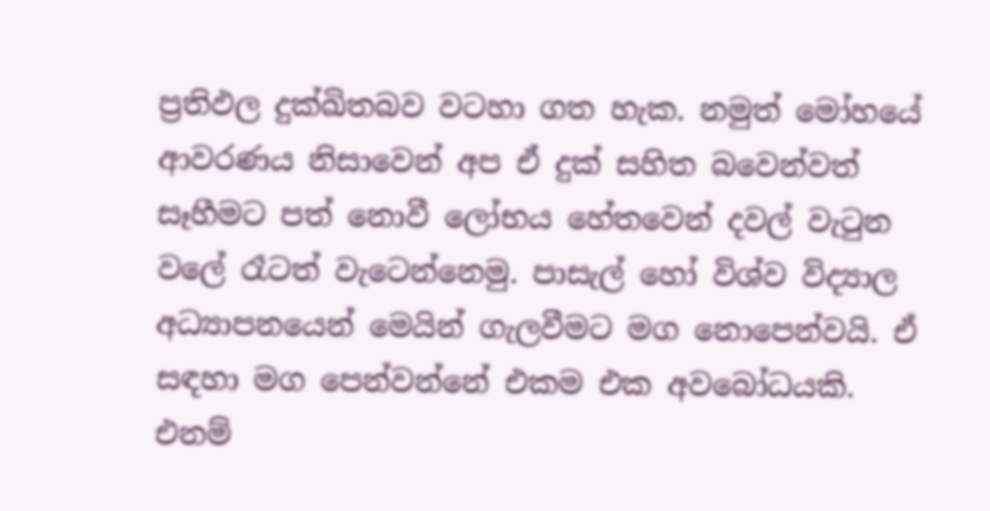ප්‍රතිඵල දුක්ඛිතබව වටහා ගත හැක. නමුත් මෝහයේ ආවරණය නිසාවෙන් අප ඒ දුක් සහිත බවෙන්වත් සෑහීමට පත් නොවී ලෝභය හේතවෙන් දවල් වැටුන වලේ රෑටත් වැටෙන්නෙමු. පාසැල් හෝ විශ්ව විද්‍යාල අධ්‍යාපනයෙන් මෙයින් ගැලවීමට මග නොපෙන්වයි. ඒ සඳහා මග පෙන්වන්නේ එකම එක අවබෝධයකි. එනම්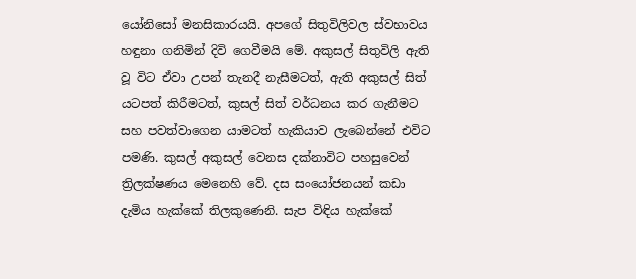යෝනිසෝ මනසිකාරයයි. අපගේ සිතුවිලිවල ස්වභාවය හඳුනා ගනිමින් දිවි ගෙවීමයි මේ. අකුසල් සිතුවිලි ඇති වූ විට ඒව‍ා උපන් තැනදී නැසීමටත්, ඇති අකුසල් සිත් යටපත් කිරීමටත්, කුසල් සිත් වර්ධනය කර ගැනීමට සහ පවත්වාගෙන යාමටත් හැකියාව ලැබෙන්නේ එවිට පමණි. කුසල් අකුසල් වෙනස දක්නාවිට පහසුවෙන් ත්‍රිලක්ෂණය මෙනෙහි වේ. දස සංයෝජනයන් කඩා දැමිය හැක්කේ තිලකුණෙනි. සැප විඳිය හැක්කේ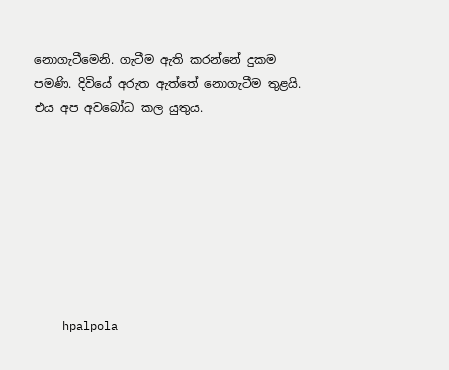නොගැටීමෙනි. ගැටීම ඇති කරන්නේ දුකම පමණි. දිවියේ අරුත ඇත්තේ නොගැටීම තුළයි. එය අප අවබෝධ කල යුතුය.








    hpalpola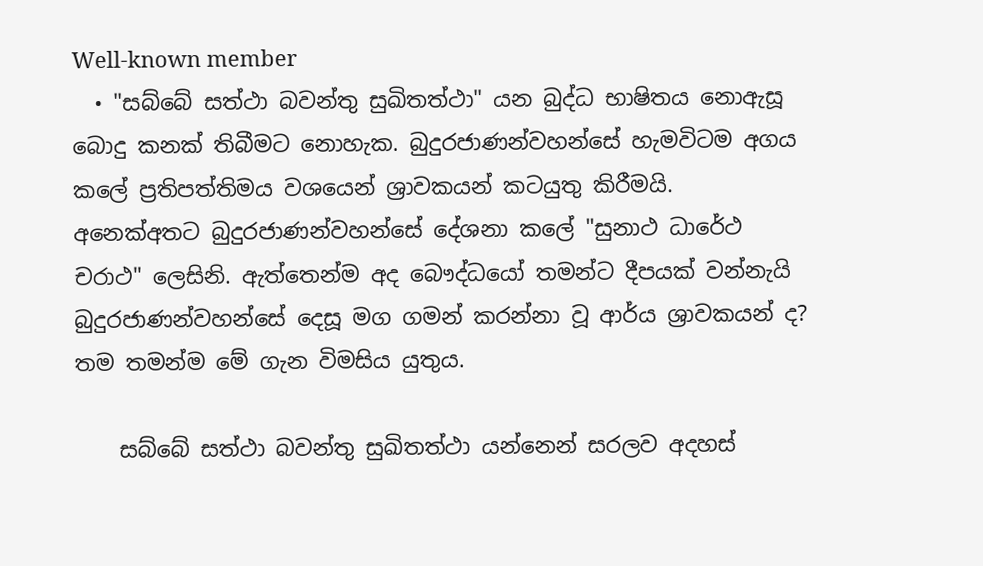Well-known member
  • "සබ්බේ සත්ථා බවන්තු සුඛිතත්ථා" යන බුද්ධ භාෂිතය නොඇසූ බොදු කනක් තිබීමට නොහැක. බුදුරජාණන්වහන්සේ හැමවිටම අගය කලේ ප්‍රතිපත්තිමය වශයෙන් ශ්‍රාවකයන් කටයුතු කිරීමයි. අනෙක්අතට බුදුරජාණන්වහන්සේ දේශනා කලේ "සුනාථ ධාරේථ චරාථ" ලෙසිනි. ඇත්තෙන්ම අද බෞද්ධයෝ තමන්ට දීපයක් වන්නැයි බුදුරජාණන්වහන්සේ දෙසූ මග ගමන් කරන්නා වූ ආර්ය ශ්‍රාවකයන් ද? තම තමන්ම මේ ගැන විමසිය යුතුය.

    සබ්බේ සත්ථා බවන්තු සුඛිතත්ථා යන්නෙන් සරලව අදහස්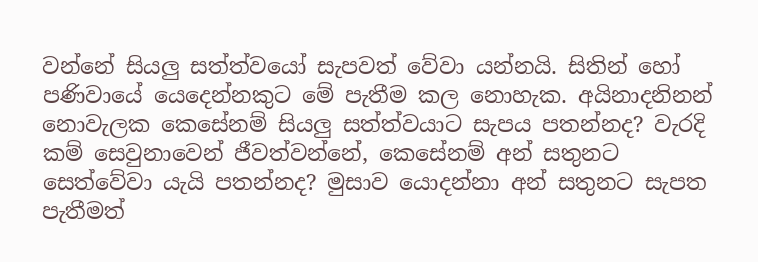වන්නේ සියලු සත්ත්වයෝ සැපවත් වේවා යන්නයි. සිතින් හෝ පණිවායේ යෙදෙන්නකුට මේ පැතීම කල නොහැක. අයිනාදනිනන් නොවැලක කෙසේනම් සියලු සත්ත්වයාට සැපය පතන්නද? වැරදි කම් සෙවුනාවෙන් ජීවත්වන්නේ, කෙසේනම් අන් සතුනට සෙත්වේවා යැයි පතන්නද? මුසාව යොදන්නා අන් සතුනට සැපත පැතීමත්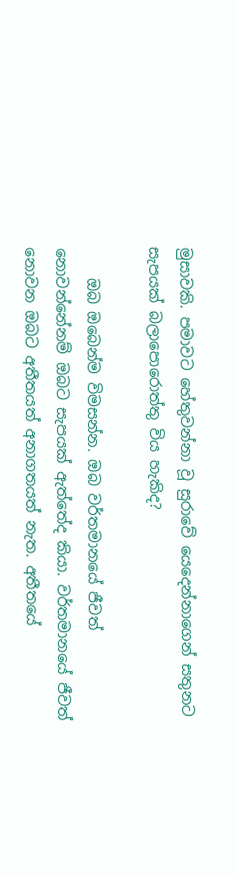මුසාවකි. පමාවට හේතුවන්නා වූ සුරාවේ යෙදෙන්නාගෙන් සතුනට සැපයක් බලාපොරොත්තු විය හැකිද?

    ඔබ ඔබෙන්ම විමසන්න. ඔබ වර්තමානයේ ජීවත් නොවන්නේනම් ඔබට සැපයක් ඇත්තේද කියා. වර්තමානයේ ජීවත් නොවන ඔබට අතීතයත් අනාගතයත් නැත. අතීතයේ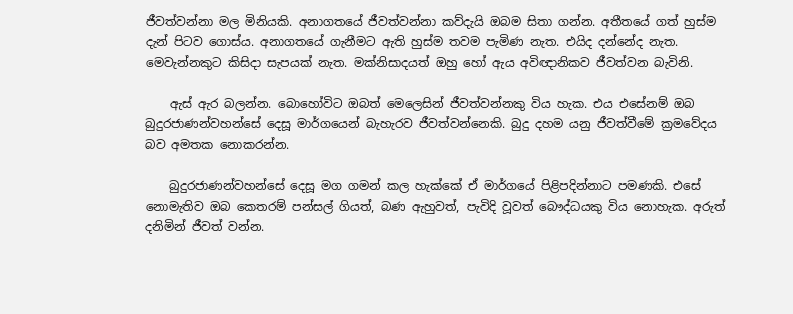ජීවත්වන්නා මල මිනියකි. අනාගතයේ ජීවත්වන්නා කව්දැයි ඔබම සිතා ගන්න. අතීතයේ ගත් හුස්ම දැන් පිටව ගොස්ය. අනාගතයේ ගැනීමට ඇති හුස්ම තවම පැමිණ නැත. එයිද දන්නේද නැත. මෙවැන්නකුට කිසිදා සැපයක් නැත. මක්නිසාදයත් ඔහු හෝ ඇය අවිඥානිකව ජීවත්වන බැවිනි.

    ඇස් ඇර බලන්න. බොහෝවිට ඔබත් මෙලෙසින් ජීවත්වන්නකු විය හැක. එය එසේනම් ඔබ බුදුරජාණන්වහන්සේ දෙසූ මාර්ගයෙන් බැහැරව ජීවත්වන්නෙකි. බුදු දහම යනු ජීවත්වීමේ ක්‍රමවේදය බව අමතක නොකරන්න.

    බුදුරජාණන්වහන්සේ දෙසූ මග ගමන් කල හැක්කේ ඒ මාර්ගයේ පිළිපදින්නාට පමණකි. එසේ නොමැතිව ඔබ කෙතරම් පන්සල් ගියත්, බණ ඇහුවත්, පැවිදි වූවත් බෞද්ධයකු විය නොහැක. අරුත් දනිමින් ජීවත් වන්න.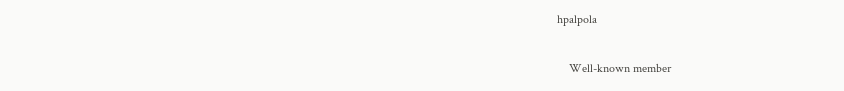hpalpola

    Well-known member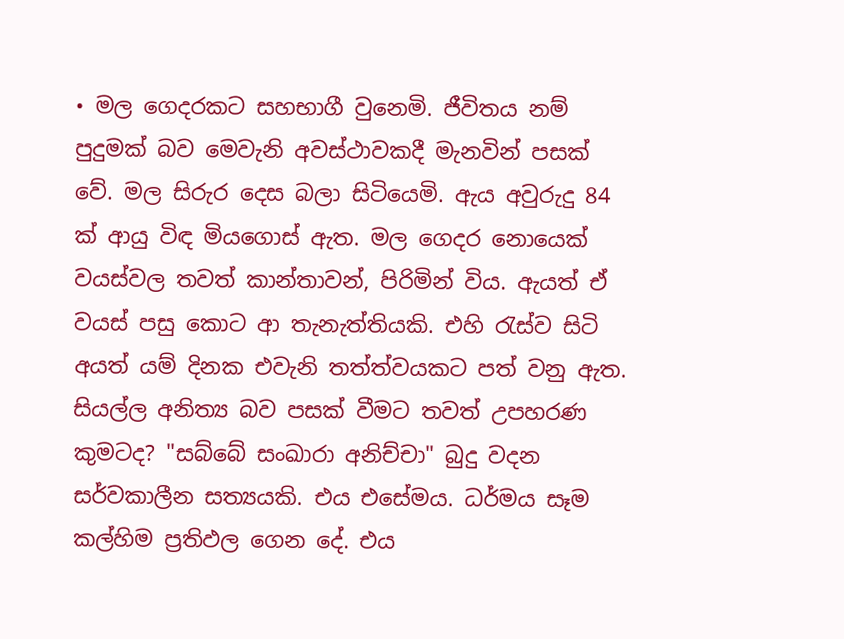• මල ගෙදරකට සහභාගී වුනෙමි. ජීවිතය නම් පුදුමක් බව මෙවැනි අවස්ථාවකදී මැනවින් පසක් වේ. මල සිරුර දෙස බලා සිටියෙමි. ඇය අවුරුදු 84 ක් ආයු විඳ මියගොස් ඇත. මල ගෙදර නොයෙක් වයස්වල තවත් කාන්තාවන්, පිරිමින් විය. ඇයත් ඒ වයස් පසු කොට ආ තැනැත්තියකි. එහි රැස්ව සිටි අයත් යම් දිනක එවැනි තත්ත්වයකට පත් වනු ඇත. සියල්ල අනිත්‍ය බව පසක් වීමට තවත් උපහරණ කුමටද? "සබ්බේ සංඛාරා අනිච්චා" බුදු වදන සර්වකාලීන සත්‍යයකි. එය එසේමය. ධර්මය සෑම කල්හිම ප්‍රතිඵල ගෙන දේ. එය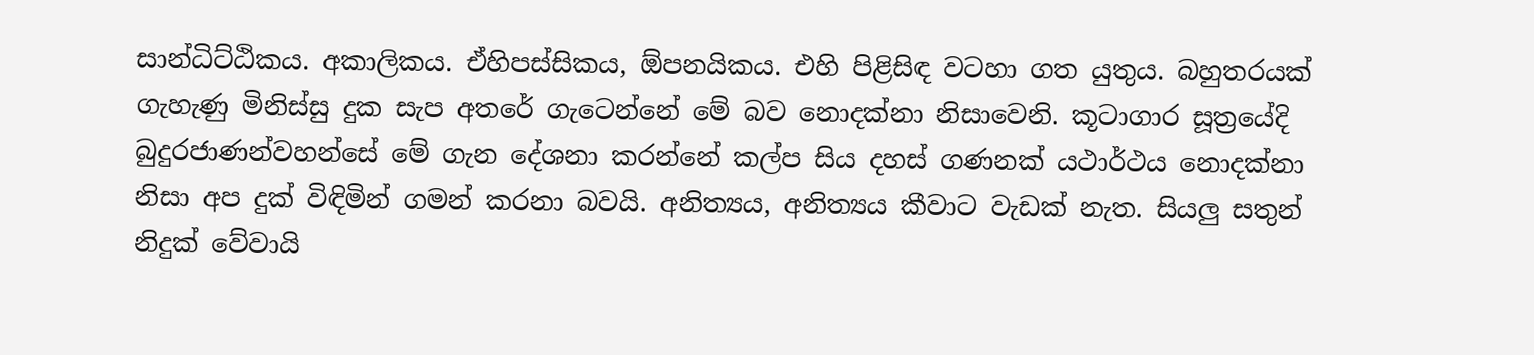සාන්ධිට්ඨිකය. අකාලිකය. ඒහිපස්සිකය, ඕපනයිකය. එහි පිළිසිඳ වටහා ගත යුතුය. බහුතරයක් ගැහැණු මිනිස්සු දුක සැප අතරේ ගැටෙන්නේ මේ බව නොදක්නා නිසාවෙනි. කූටාගාර සූත්‍රයේදි බුදුරජාණන්වහන්සේ මේ ගැන දේශනා කරන්නේ කල්ප සිය දහස් ගණනක් යථාර්ථය නොදක්නා නිසා අප දුක් විඳිමින් ගමන් කරනා බවයි. අනිත්‍යය, අනිත්‍යය කීවාට වැඩක් නැත. සියලු සතුන් නිදුක් වේවායි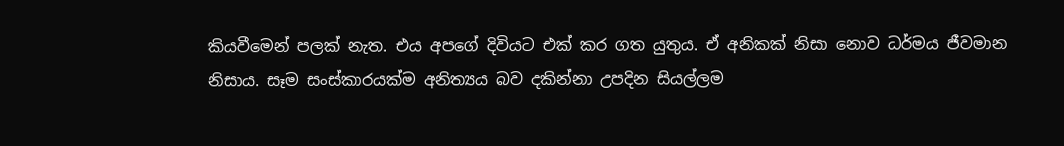කියවීමෙන් පලක් නැත. එය අපගේ දිවියට එක් කර ගත යුතුය. ඒ අනිකක් නිසා නොව ධර්මය ජීවමාන නිසාය. සෑම සංස්කාරයක්ම අනිත්‍යය බව දකින්නා උපදින සියල්ලම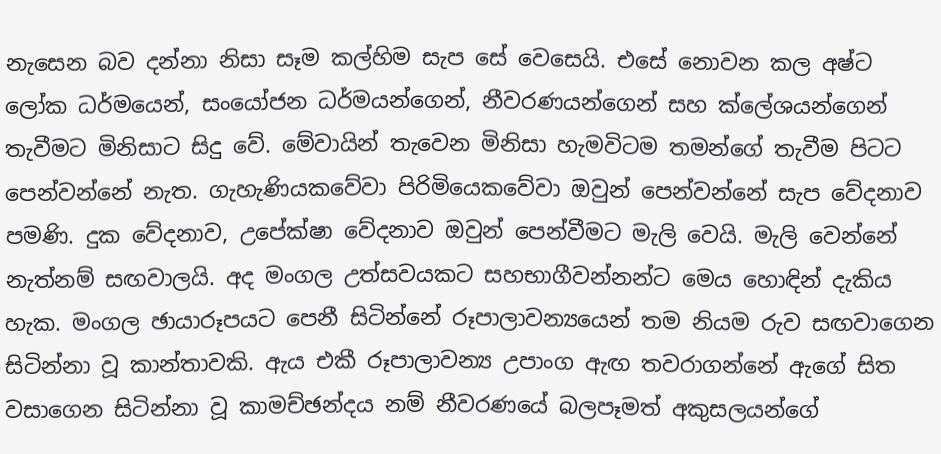නැසෙන බව දන්නා නිසා සෑම කල්හිම සැප සේ වෙසෙයි. එසේ නොවන කල අෂ්ට ලෝක ධර්මයෙන්, සංයෝජන ධර්මයන්ගෙන්, නීවරණයන්ගෙන් සහ ක්ලේශයන්ගෙන් තැවීමට මිනිසාට සිදු වේ. මේවායින් තැවෙන මිනිසා හැමවිටම තමන්ගේ තැවීම පිටට පෙන්වන්නේ නැත. ගැහැණියකවේවා පිරිමියෙකවේවා ඔවුන් පෙන්වන්නේ සැප වේදනාව පමණි. දුක වේදනාව, උපේක්ෂා වේදනාව ඔවුන් පෙන්වීමට මැලි වෙයි. මැලි වෙන්නේ නැත්නම් සඟවාලයි. අද මංගල උත්සවයකට සහභාගීවන්නන්ට මෙය හොඳින් දැකිය හැක. මංගල ඡායාරූපයට පෙනී සිටින්නේ රූපාලාවන්‍යයෙන් තම නියම රුව සඟවාගෙන සිටින්නා වූ කාන්තාවකි. ඇය එකී රූපාලාවන්‍ය උපාංග ඇඟ තවරාගන්නේ ඇගේ සිත වසාගෙන සිටින්නා වූ කාමච්ඡන්දය නම් නීවරණයේ බලපෑමත් අකුසලයන්ගේ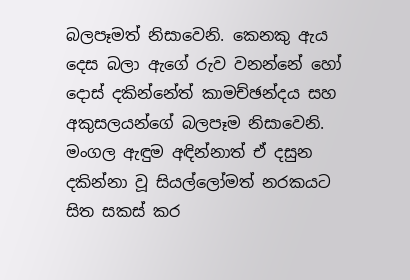බලපෑමත් නිසාවෙනි. කෙනකු ඇය දෙස බලා ඇගේ රුව වනන්නේ හෝ දොස් දකින්නේත් කාමච්ඡන්දය සහ අකුසලයන්ගේ බලපෑම නිසාවෙනි. මංගල ඇඳුම අඳින්නාත් ඒ දසුන දකින්නා වූ සියල්ලෝමත් නරකයට සිත සකස් කර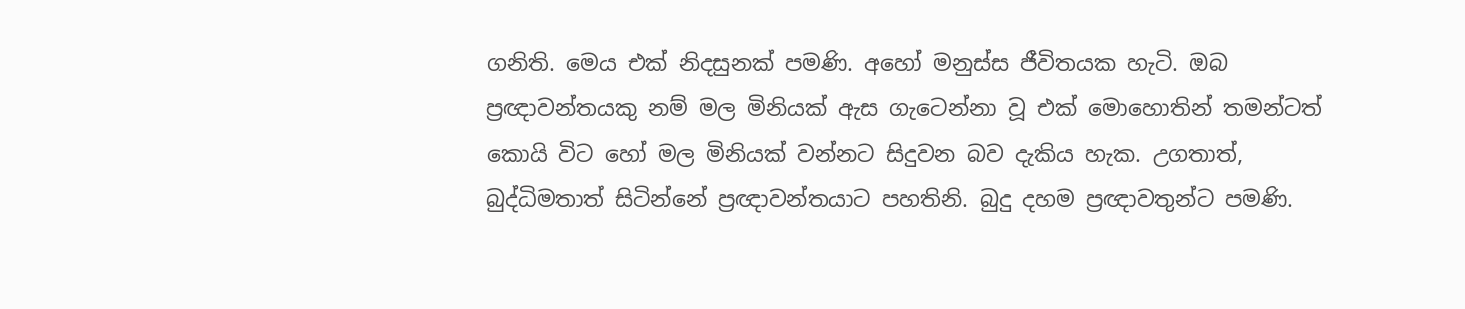ගනිති. මෙය එක් නිදසුනක් පමණි. අහෝ මනුස්ස ජීවිතයක හැටි. ඔබ ප්‍රඥාවන්තයකු නම් මල මිනියක් ඇස ගැටෙන්නා වූ එක් මොහොතින් තමන්ටත් කොයි විට හෝ මල මිනියක් වන්නට සිදුවන බව දැකිය හැක. උගතාත්, බුද්ධිමතාත් සිටින්නේ ප්‍රඥාවන්තයාට පහතිනි. බුදු දහම ප්‍රඥාවතුන්ට පමණි.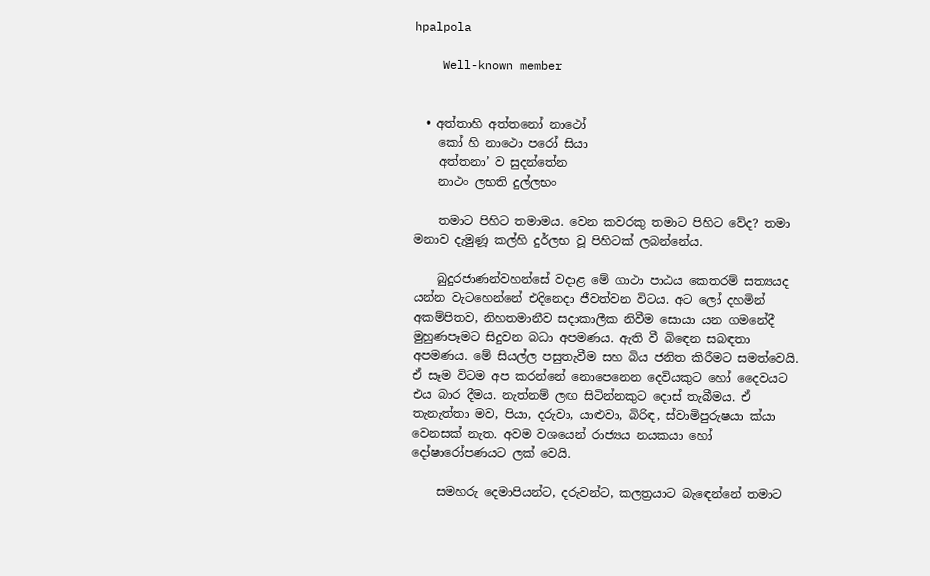hpalpola

    Well-known member


  • අත්තාහි අත්තනෝ නාථෝ
    කෝ හි නාථො පරෝ සියා
    අත්තනා’ ව සුදන්තේන
    නාථං ලභති දුල්ලභං

    තමාට පිහිට තමාමය. වෙන කවරකු තමාට පිහිට වේද? තමා මනාව දැමුණූ කල්හි දුර්ලභ වූ පිහිටක් ලබන්නේය.

    බුදුරජාණන්වහන්සේ වදාළ මේ ගාථා පාඨය කෙතරම් සත්‍යයද යන්න වැටහෙන්නේ එදිනෙද‍ා ජීවත්වන විටය. අට ලෝ දහමින් අකම්පිතව, නිහතමානීව සදාකාලීක නිවීම සොයා යන ගමනේදී මුහුණපෑමට සිදුවන බධා අපමණය. ඇති වී බිඳෙන සබඳතා අපමණය. මේ සියල්ල පසුතැවීම සහ බිය ජනිත කිරීමට සමත්වෙයි. ඒ සෑම විටම අප කරන්නේ නොපෙනෙන දෙවියකුට හෝ දෛවයට එය බාර දීමය. නැත්නම් ලඟ සිටින්නකුට දොස් තැබීමය. ඒ තැනැත්තා මව, පියා, දරුවා, යාළුවා, බිරිඳ, ස්වාමිපුරුෂයා ක්යා වෙනසක් නැත. අවම වශයෙන් රාජ්‍යය නයකයා හෝ දෝෂාරෝපණයට ලක් වෙයි.

    සමහරු දෙමාපියන්ට, දරුවන්ට, කලත්‍රයාට බැඳෙන්නේ තමාට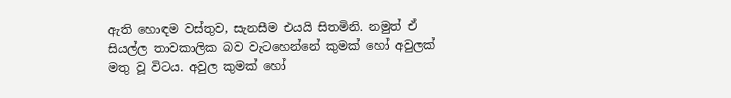ඇති හොඳම වස්තුව, සැනසීම එයයි සිතමිනි. නමුත් ඒ සියල්ල තාවකාලික බව වැටහෙන්නේ කුමක් හෝ අවුලක් මතු වූ විටය. අවුල කුමක් හෝ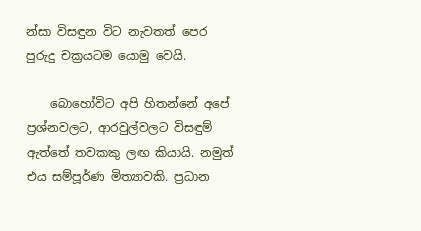න්සා විසඳුන විට නැවතත් පෙර පුරුදු චක්‍රයටම යොමු වෙයි.

    බොහෝවිට අපි හිතන්නේ අපේ ප්‍රශ්නවලට, ආරවුල්වලට විසඳුම් ඇත්තේ තවකකු ලඟ කියායි. නමුත් එය සම්පූර්ණ මිත්‍යාවකි. ප්‍රධාන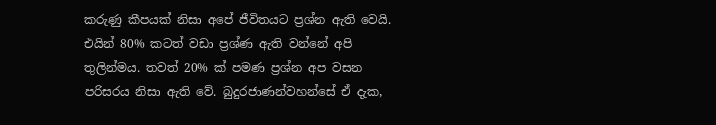කරුණු කීපයක් නිසා අපේ ජීවිතයට ප්‍රශ්න ඇති වෙයි. එයින් 80% කටත් වඩා ප්‍රශ්ණ ඇති වන්නේ අපි තුලින්මය. තවත් 20% ක් පමණ ප්‍රශ්න අප වසන පරිසරය නිසා ඇති වේ. බුදුරජාණන්වහන්සේ ඒ දැක,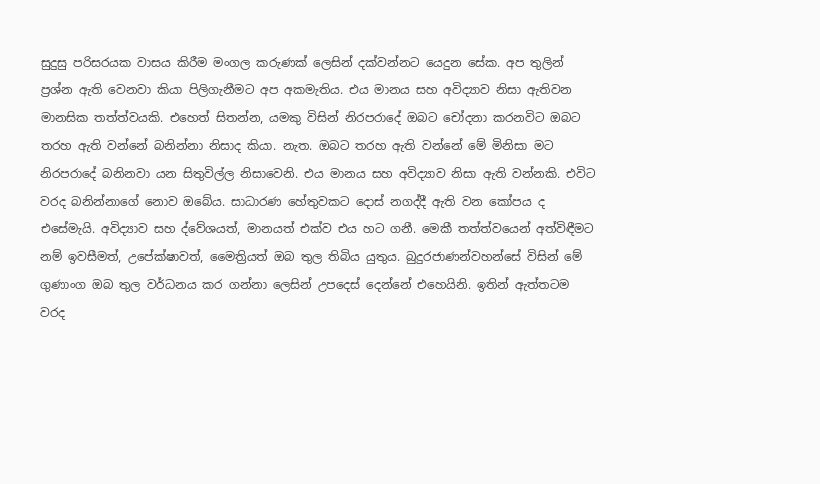සුදුසු පරිසරයක වාසය කිරීම මංගල කරුණක් ලෙසින් දක්වන්නට යෙදුන සේක. අප තුලින් ප්‍රශ්න ඇති වෙනවා කියා පිලිගැනීමට අප අකමැතිය. එය මානය සහ අවිද්‍යාව නිසා ඇතිවන මානසික තත්ත්වයකි. එහෙත් සිතන්න, යමකු විසින් නිරපරාදේ ඔබට චෝදනා කරනවිට ඔබට තරහ ඇති වන්නේ බනින්නා නිසාද කියා. නැත. ඔබට තරහ ඇති වන්නේ මේ මිනිසා මට නිරපරාදේ බනිනවා යන සිතුවිල්ල නිසාවෙනි. එය මානය සහ අවිද්‍යාව නිසා ඇති වන්නකි. එවිට වරද බනින්නාගේ නොව ඔබේය. සාධාරණ හේතුවකට දොස් නගද්දී ඇති වන කෝපය ද එසේමැයි. අවිද්‍යාව සහ ද්වේශයත්, මානයත් එක්ව එය හට ගනී. මෙකී තත්ත්වයෙන් අත්විඳීමට නම් ඉවසීමත්, උපේක්ෂාවත්, මෛත්‍රියත් ඔබ තුල තිබිය යුතුය. බුදුරජාණන්වහන්සේ විසින් මේ ගුණාංග ඔබ තුල වර්ධනය කර ගන්නා ලෙසින් උපදෙස් දෙන්නේ එහෙයිනි. ඉතින් ඇත්තටම වරද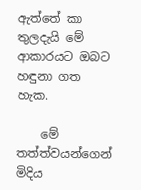ඇත්තේ කා තුලදැයි මේ ආකාරයට ඔබට හඳුනා ගත හැක.

    මේ තත්ත්වයන්ගෙන් මිදිය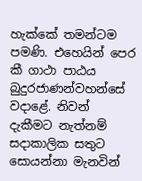හැක්කේ තමන්ටම පමණි. එහෙයින් පෙර කී ගාථා පාඨය බුදුරජාණන්වහන්සේ වදාළේ. නිවන් දැකීමට නැත්නම් සදාකාලික සතුට සොයන්නා මැනවින්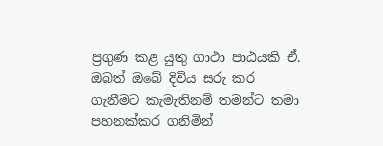ප්‍රගුණ කළ යුතු ගාථා පාඨයකි ඒ. ඔබත් ඔබේ දිවිය සරු කර ගැනීමට කැමැතිනම් තමන්ට තමා පහනක්කර ගනිමින්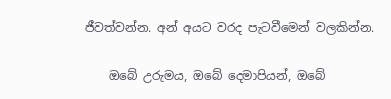ජීවත්වන්න. අන් අයට වරද පැටවීමෙන් වලකින්න.

    ඔබේ උරුමය, ඔබේ දෙමාපියන්, ඔබේ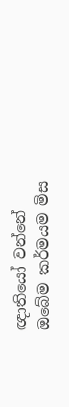ඥාතිය‍ෝ වන්නේ ඔබේම කර්මයම මිස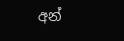අන්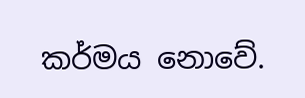කර්මය නොවේ.